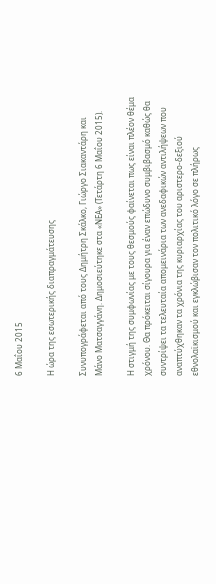6 Μαΐου 2015

Η ώρα της εσωτερικής διαπραγμάτευσης

Συνυπογράφεται από τους Δημήτρη Σκάλκο, Γιώργο Σιακαντάρη και Μάνο Ματσαγγάνη. Δημοσιεύτηκε στα «ΝΕΑ» (Τετάρτη 6 Μαΐου 2015).

Η στιγμή της συμφωνίας με τους θεσμούς φαίνεται πως είναι πλέον θέμα χρόνου. Θα πρόκειται σίγουρα για έναν επώδυνο συμβιβασμό καθώς θα συντρίψει τα τελευταία απομεινάρια των ανεδαφικών αντιλήψεων που αναπτύχθηκαν τα χρόνια της κυριαρχίας του αριστερο-δεξιού εθνολαϊκισμού και εγκλώβισαν τον πολιτικό λόγο σε πλήρως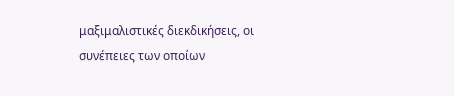μαξιμαλιστικές διεκδικήσεις, οι συνέπειες των οποίων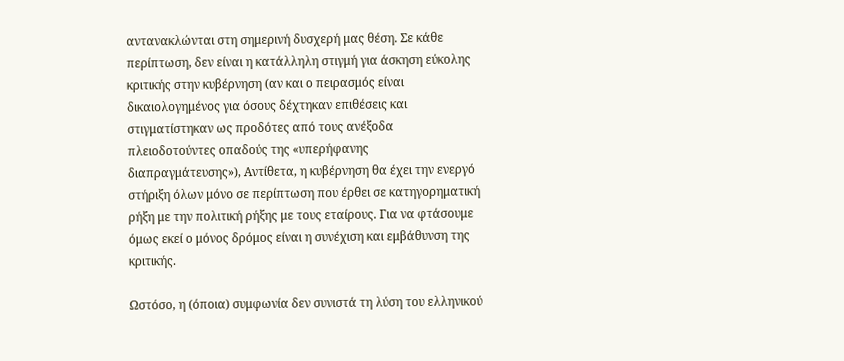αντανακλώνται στη σημερινή δυσχερή μας θέση. Σε κάθε περίπτωση, δεν είναι η κατάλληλη στιγμή για άσκηση εύκολης κριτικής στην κυβέρνηση (αν και ο πειρασμός είναι δικαιολογημένος για όσους δέχτηκαν επιθέσεις και στιγματίστηκαν ως προδότες από τους ανέξοδα πλειοδοτούντες οπαδούς της «υπερήφανης διαπραγμάτευσης»), Αντίθετα, η κυβέρνηση θα έχει την ενεργό στήριξη όλων μόνο σε περίπτωση που έρθει σε κατηγορηματική ρήξη με την πολιτική ρήξης με τους εταίρους. Για να φτάσουμε όμως εκεί ο μόνος δρόμος είναι η συνέχιση και εμβάθυνση της κριτικής.

Ωστόσο, η (όποια) συμφωνία δεν συνιστά τη λύση του ελληνικού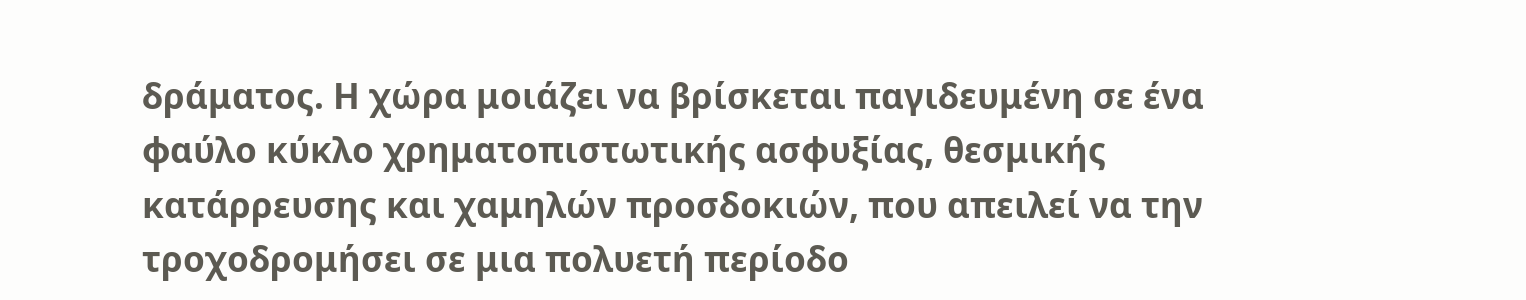δράματος. Η χώρα μοιάζει να βρίσκεται παγιδευμένη σε ένα φαύλο κύκλο χρηματοπιστωτικής ασφυξίας, θεσμικής κατάρρευσης και χαμηλών προσδοκιών, που απειλεί να την τροχοδρομήσει σε μια πολυετή περίοδο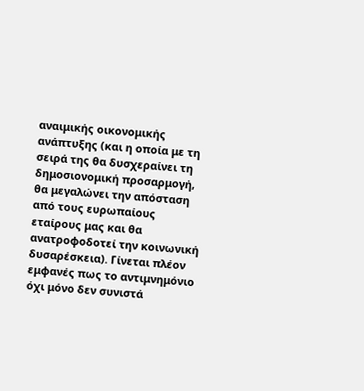αναιμικής οικονομικής ανάπτυξης (και η οποία με τη σειρά της θα δυσχεραίνει τη δημοσιονομική προσαρμογή, θα μεγαλώνει την απόσταση από τους ευρωπαίους εταίρους μας και θα ανατροφοδοτεί την κοινωνική δυσαρέσκεια). Γίνεται πλέον εμφανές πως το αντιμνημόνιο όχι μόνο δεν συνιστά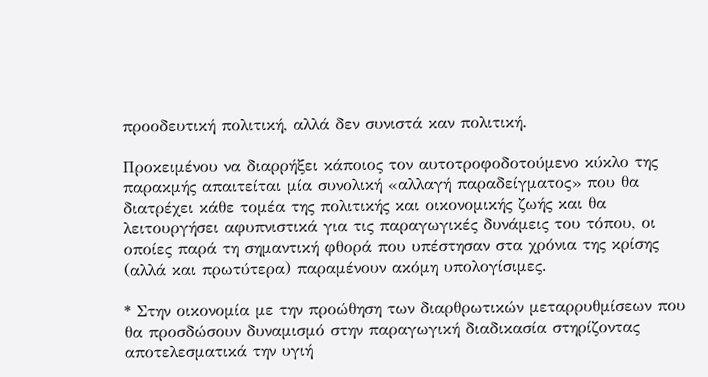προοδευτική πολιτική, αλλά δεν συνιστά καν πολιτική.

Προκειμένου να διαρρήξει κάποιος τον αυτοτροφοδοτούμενο κύκλο της παρακμής απαιτείται μία συνολική «αλλαγή παραδείγματος» που θα διατρέχει κάθε τομέα της πολιτικής και οικονομικής ζωής και θα λειτουργήσει αφυπνιστικά για τις παραγωγικές δυνάμεις του τόπου, οι οποίες παρά τη σημαντική φθορά που υπέστησαν στα χρόνια της κρίσης (αλλά και πρωτύτερα) παραμένουν ακόμη υπολογίσιμες.

* Στην οικονομία με την προώθηση των διαρθρωτικών μεταρρυθμίσεων που θα προσδώσουν δυναμισμό στην παραγωγική διαδικασία στηρίζοντας αποτελεσματικά την υγιή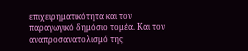επιχειρηματικότητα και τον παραγωγικό δημόσιο τομέα. Και τον αναπροσανατολισμό της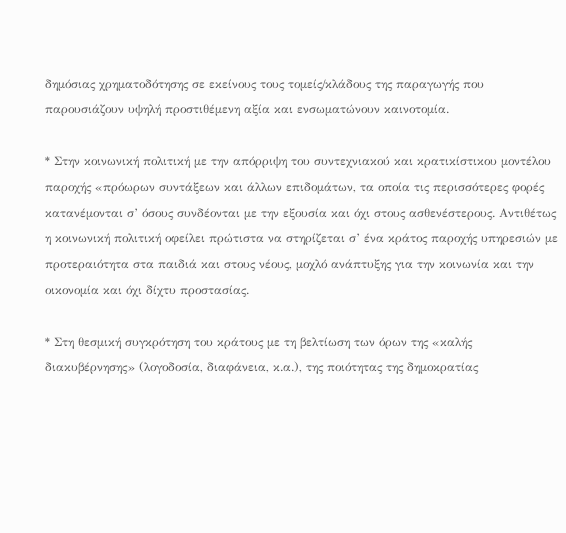δημόσιας χρηματοδότησης σε εκείνους τους τομείς/κλάδους της παραγωγής που παρουσιάζουν υψηλή προστιθέμενη αξία και ενσωματώνουν καινοτομία.

* Στην κοινωνική πολιτική με την απόρριψη του συντεχνιακού και κρατικίστικου μοντέλου παροχής «πρόωρων συντάξεων και άλλων επιδομάτων, τα οποία τις περισσότερες φορές κατανέμονται σ’ όσους συνδέονται με την εξουσία και όχι στους ασθενέστερους. Αντιθέτως η κοινωνική πολιτική οφείλει πρώτιστα να στηρίζεται σ’ ένα κράτος παροχής υπηρεσιών με προτεραιότητα στα παιδιά και στους νέους, μοχλό ανάπτυξης για την κοινωνία και την οικονομία και όχι δίχτυ προστασίας.

* Στη θεσμική συγκρότηση του κράτους με τη βελτίωση των όρων της «καλής διακυβέρνησης» (λογοδοσία, διαφάνεια, κ.α.), της ποιότητας της δημοκρατίας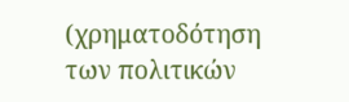(χρηματοδότηση των πολιτικών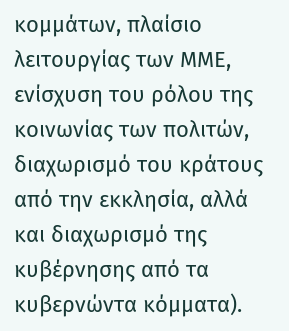κομμάτων, πλαίσιο λειτουργίας των ΜΜΕ, ενίσχυση του ρόλου της κοινωνίας των πολιτών, διαχωρισμό του κράτους από την εκκλησία, αλλά και διαχωρισμό της κυβέρνησης από τα κυβερνώντα κόμματα).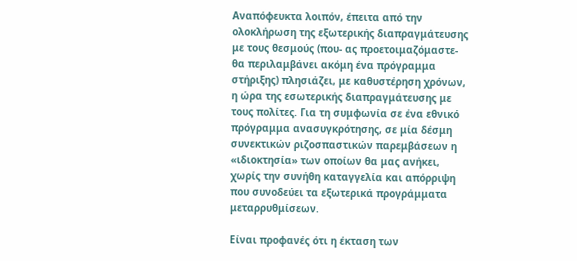Αναπόφευκτα λοιπόν, έπειτα από την ολοκλήρωση της εξωτερικής διαπραγμάτευσης με τους θεσμούς (που- ας προετοιμαζόμαστε- θα περιλαμβάνει ακόμη ένα πρόγραμμα στήριξης) πλησιάζει, με καθυστέρηση χρόνων, η ώρα της εσωτερικής διαπραγμάτευσης με τους πολίτες. Για τη συμφωνία σε ένα εθνικό πρόγραμμα ανασυγκρότησης, σε μία δέσμη συνεκτικών ριζοσπαστικών παρεμβάσεων η «ιδιοκτησία» των οποίων θα μας ανήκει, χωρίς την συνήθη καταγγελία και απόρριψη που συνοδεύει τα εξωτερικά προγράμματα μεταρρυθμίσεων.

Είναι προφανές ότι η έκταση των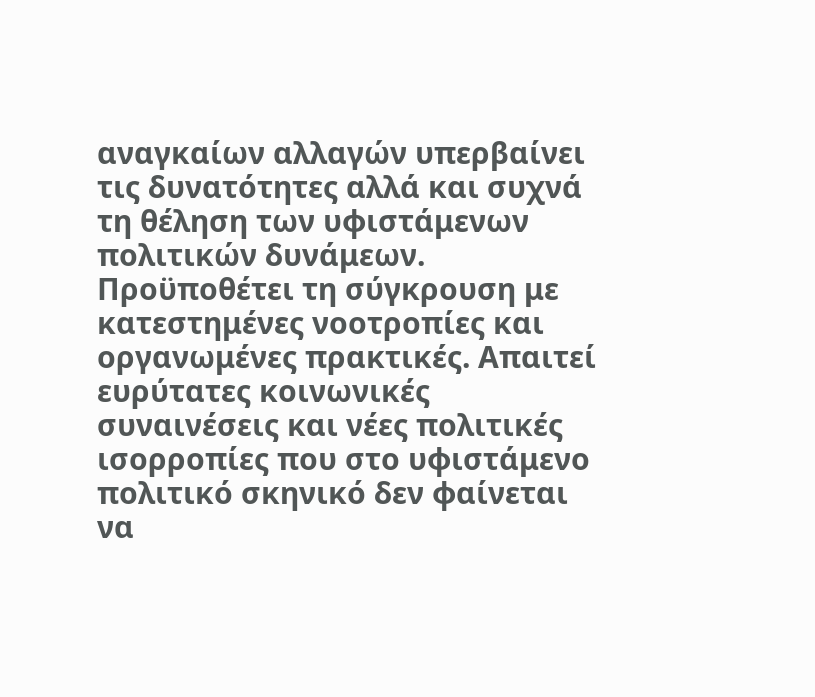αναγκαίων αλλαγών υπερβαίνει τις δυνατότητες αλλά και συχνά τη θέληση των υφιστάμενων πολιτικών δυνάμεων. Προϋποθέτει τη σύγκρουση με κατεστημένες νοοτροπίες και οργανωμένες πρακτικές. Απαιτεί ευρύτατες κοινωνικές συναινέσεις και νέες πολιτικές ισορροπίες που στο υφιστάμενο πολιτικό σκηνικό δεν φαίνεται να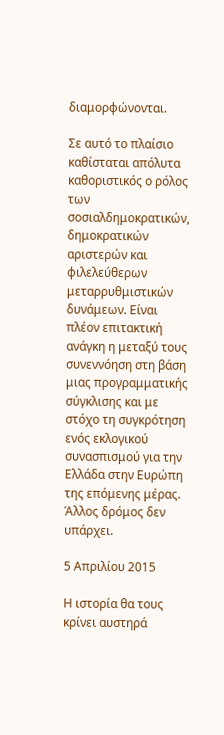διαμορφώνονται.

Σε αυτό το πλαίσιο καθίσταται απόλυτα καθοριστικός ο ρόλος των σοσιαλδημοκρατικών, δημοκρατικών αριστερών και φιλελεύθερων μεταρρυθμιστικών δυνάμεων. Είναι πλέον επιτακτική ανάγκη η μεταξύ τους συνεννόηση στη βάση μιας προγραμματικής σύγκλισης και με στόχο τη συγκρότηση ενός εκλογικού συνασπισμού για την Ελλάδα στην Ευρώπη της επόμενης μέρας. Άλλος δρόμος δεν υπάρχει.

5 Απριλίου 2015

Η ιστορία θα τους κρίνει αυστηρά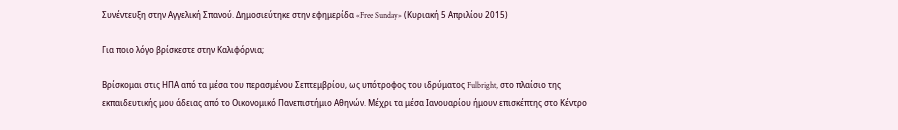Συνέντευξη στην Αγγελική Σπανού. Δημοσιεύτηκε στην εφημερίδα «Free Sunday» (Κυριακή 5 Απριλίου 2015)

Για ποιο λόγο βρίσκεστε στην Καλιφόρνια;

Βρίσκομαι στις ΗΠΑ από τα μέσα του περασμένου Σεπτεμβρίου, ως υπότροφος του ιδρύματος Fulbright, στο πλαίσιο της εκπαιδευτικής μου άδειας από το Οικονομικό Πανεπιστήμιο Αθηνών. Μέχρι τα μέσα Ιανουαρίου ήμουν επισκέπτης στο Κέντρο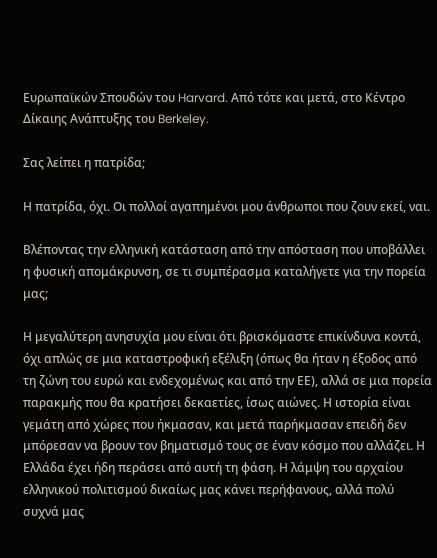Ευρωπαϊκών Σπουδών του Harvard. Από τότε και μετά, στο Κέντρο Δίκαιης Ανάπτυξης του Berkeley.

Σας λείπει η πατρίδα;

Η πατρίδα, όχι. Οι πολλοί αγαπημένοι μου άνθρωποι που ζουν εκεί, ναι.

Βλέποντας την ελληνική κατάσταση από την απόσταση που υποβάλλει η φυσική απομάκρυνση, σε τι συμπέρασμα καταλήγετε για την πορεία μας;

Η μεγαλύτερη ανησυχία μου είναι ότι βρισκόμαστε επικίνδυνα κοντά, όχι απλώς σε μια καταστροφική εξέλιξη (όπως θα ήταν η έξοδος από τη ζώνη του ευρώ και ενδεχομένως και από την ΕΕ), αλλά σε μια πορεία παρακμής που θα κρατήσει δεκαετίες, ίσως αιώνες. Η ιστορία είναι γεμάτη από χώρες που ήκμασαν, και μετά παρήκμασαν επειδή δεν μπόρεσαν να βρουν τον βηματισμό τους σε έναν κόσμο που αλλάζει. Η Ελλάδα έχει ήδη περάσει από αυτή τη φάση. Η λάμψη του αρχαίου ελληνικού πολιτισμού δικαίως μας κάνει περήφανους, αλλά πολύ συχνά μας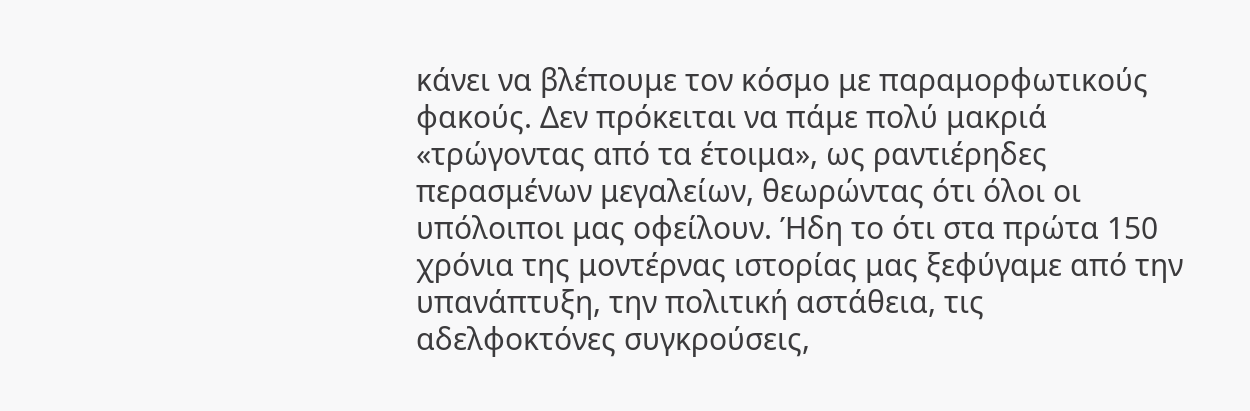κάνει να βλέπουμε τον κόσμο με παραμορφωτικούς φακούς. Δεν πρόκειται να πάμε πολύ μακριά «τρώγοντας από τα έτοιμα», ως ραντιέρηδες περασμένων μεγαλείων, θεωρώντας ότι όλοι οι υπόλοιποι μας οφείλουν. Ήδη το ότι στα πρώτα 150 χρόνια της μοντέρνας ιστορίας μας ξεφύγαμε από την υπανάπτυξη, την πολιτική αστάθεια, τις αδελφοκτόνες συγκρούσεις,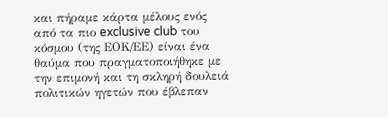και πήραμε κάρτα μέλους ενός από τα πιο exclusive club του κόσμου (της ΕΟΚ/ΕΕ) είναι ένα θαύμα που πραγματοποιήθηκε με την επιμονή και τη σκληρή δουλειά πολιτικών ηγετών που έβλεπαν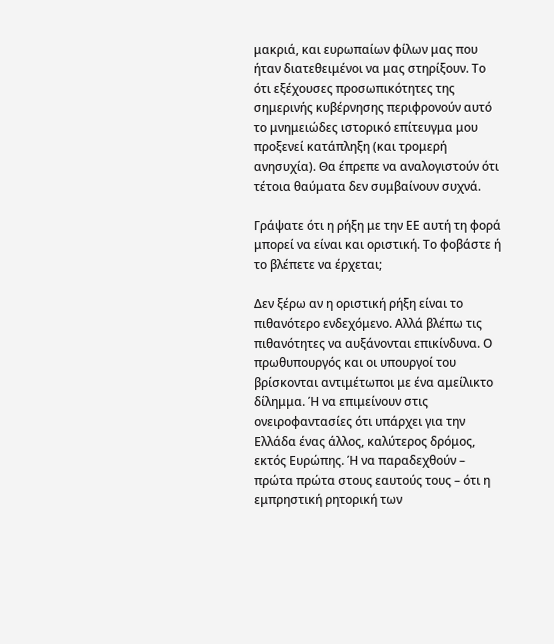μακριά, και ευρωπαίων φίλων μας που ήταν διατεθειμένοι να μας στηρίξουν. Το ότι εξέχουσες προσωπικότητες της σημερινής κυβέρνησης περιφρονούν αυτό το μνημειώδες ιστορικό επίτευγμα μου προξενεί κατάπληξη (και τρομερή ανησυχία). Θα έπρεπε να αναλογιστούν ότι τέτοια θαύματα δεν συμβαίνουν συχνά.

Γράψατε ότι η ρήξη με την ΕΕ αυτή τη φορά μπορεί να είναι και οριστική. Το φοβάστε ή το βλέπετε να έρχεται;

Δεν ξέρω αν η οριστική ρήξη είναι το πιθανότερο ενδεχόμενο. Αλλά βλέπω τις πιθανότητες να αυξάνονται επικίνδυνα. Ο πρωθυπουργός και οι υπουργοί του βρίσκονται αντιμέτωποι με ένα αμείλικτο δίλημμα. Ή να επιμείνουν στις ονειροφαντασίες ότι υπάρχει για την Ελλάδα ένας άλλος, καλύτερος δρόμος, εκτός Ευρώπης. Ή να παραδεχθούν – πρώτα πρώτα στους εαυτούς τους – ότι η εμπρηστική ρητορική των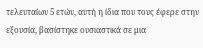τελευταίων 5 ετών, αυτή η ίδια που τους έφερε στην εξουσία, βασίστηκε ουσιαστικά σε μια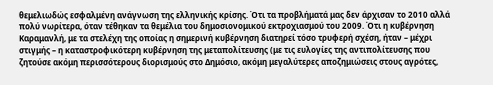θεμελιωδώς εσφαλμένη ανάγνωση της ελληνικής κρίσης. Ότι τα προβλήματά μας δεν άρχισαν το 2010 αλλά πολύ νωρίτερα, όταν τέθηκαν τα θεμέλια του δημοσιονομικού εκτροχιασμού του 2009. Ότι η κυβέρνηση Καραμανλή, με τα στελέχη της οποίας η σημερινή κυβέρνηση διατηρεί τόσο τρυφερή σχέση, ήταν – μέχρι στιγμής – η καταστροφικότερη κυβέρνηση της μεταπολίτευσης (με τις ευλογίες της αντιπολίτευσης που ζητούσε ακόμη περισσότερους διορισμούς στο Δημόσιο, ακόμη μεγαλύτερες αποζημιώσεις στους αγρότες,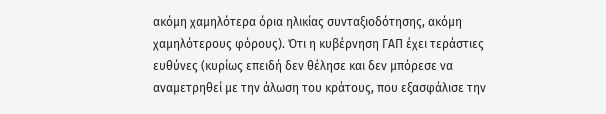ακόμη χαμηλότερα όρια ηλικίας συνταξιοδότησης, ακόμη χαμηλότερους φόρους). Ότι η κυβέρνηση ΓΑΠ έχει τεράστιες ευθύνες (κυρίως επειδή δεν θέλησε και δεν μπόρεσε να αναμετρηθεί με την άλωση του κράτους, που εξασφάλισε την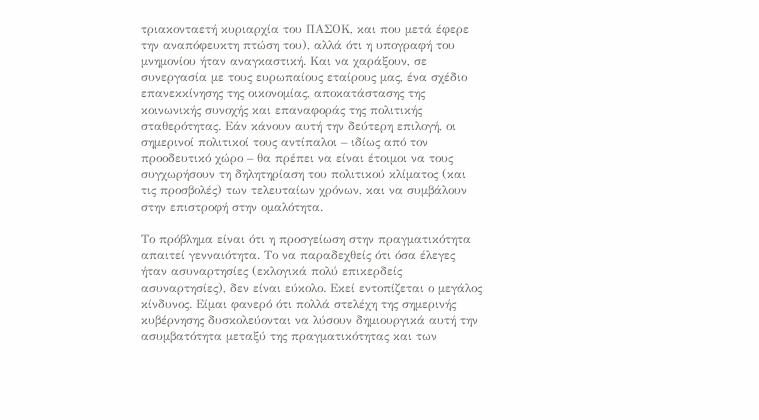τριακονταετή κυριαρχία του ΠΑΣΟΚ, και που μετά έφερε την αναπόφευκτη πτώση του), αλλά ότι η υπογραφή του μνημονίου ήταν αναγκαστική. Και να χαράξουν, σε συνεργασία με τους ευρωπαίους εταίρους μας, ένα σχέδιο επανεκκίνησης της οικονομίας, αποκατάστασης της κοινωνικής συνοχής και επαναφοράς της πολιτικής σταθερότητας. Εάν κάνουν αυτή την δεύτερη επιλογή, οι σημερινοί πολιτικοί τους αντίπαλοι – ιδίως από τον προοδευτικό χώρο – θα πρέπει να είναι έτοιμοι να τους συγχωρήσουν τη δηλητηρίαση του πολιτικού κλίματος (και τις προσβολές) των τελευταίων χρόνων, και να συμβάλουν στην επιστροφή στην ομαλότητα.

Το πρόβλημα είναι ότι η προσγείωση στην πραγματικότητα απαιτεί γενναιότητα. Το να παραδεχθείς ότι όσα έλεγες ήταν ασυναρτησίες (εκλογικά πολύ επικερδείς ασυναρτησίες), δεν είναι εύκολο. Εκεί εντοπίζεται ο μεγάλος κίνδυνος. Είμαι φανερό ότι πολλά στελέχη της σημερινής κυβέρνησης δυσκολεύονται να λύσουν δημιουργικά αυτή την ασυμβατότητα μεταξύ της πραγματικότητας και των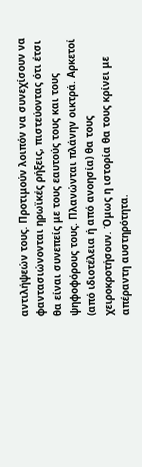αντιλήψεών τους. Προτιμούν λοιπόν να συνεχίσουν να φαντασιώνονται ηρωϊκές ρήξεις, πιστεύοντας ότι έτσι θα είναι συνεπείς με τους εαυτούς τους και τους ψηφοφόρους τους. Πλανώνται πλάνην οικτρά. Αρκετοί (από ιδιοτέλεια ή από ανοησία) θα τους χειροκροτήσουν. Όμως η ιστορία θα τους κρίνει με απέραντη αυστηρότητα.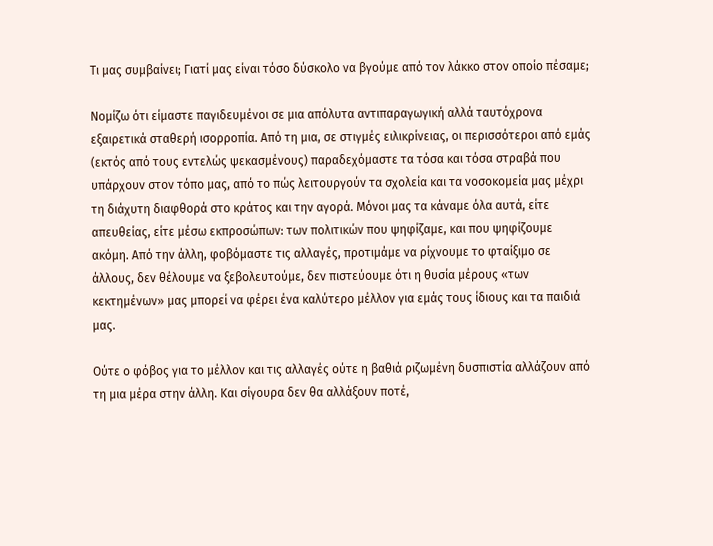Τι μας συμβαίνει; Γιατί μας είναι τόσο δύσκολο να βγούμε από τον λάκκο στον οποίο πέσαμε;

Νομίζω ότι είμαστε παγιδευμένοι σε μια απόλυτα αντιπαραγωγική αλλά ταυτόχρονα εξαιρετικά σταθερή ισορροπία. Από τη μια, σε στιγμές ειλικρίνειας, οι περισσότεροι από εμάς (εκτός από τους εντελώς ψεκασμένους) παραδεχόμαστε τα τόσα και τόσα στραβά που υπάρχουν στον τόπο μας, από το πώς λειτουργούν τα σχολεία και τα νοσοκομεία μας μέχρι τη διάχυτη διαφθορά στο κράτος και την αγορά. Μόνοι μας τα κάναμε όλα αυτά, είτε απευθείας, είτε μέσω εκπροσώπων: των πολιτικών που ψηφίζαμε, και που ψηφίζουμε ακόμη. Από την άλλη, φοβόμαστε τις αλλαγές, προτιμάμε να ρίχνουμε το φταίξιμο σε άλλους, δεν θέλουμε να ξεβολευτούμε, δεν πιστεύουμε ότι η θυσία μέρους «των κεκτημένων» μας μπορεί να φέρει ένα καλύτερο μέλλον για εμάς τους ίδιους και τα παιδιά μας.

Ούτε ο φόβος για το μέλλον και τις αλλαγές ούτε η βαθιά ριζωμένη δυσπιστία αλλάζουν από τη μια μέρα στην άλλη. Και σίγουρα δεν θα αλλάξουν ποτέ,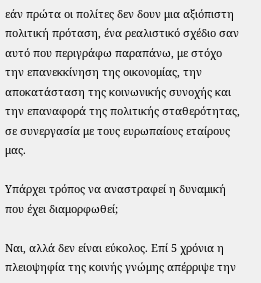εάν πρώτα οι πολίτες δεν δουν μια αξιόπιστη πολιτική πρόταση, ένα ρεαλιστικό σχέδιο σαν αυτό που περιγράφω παραπάνω, με στόχο την επανεκκίνηση της οικονομίας, την αποκατάσταση της κοινωνικής συνοχής και την επαναφορά της πολιτικής σταθερότητας, σε συνεργασία με τους ευρωπαίους εταίρους μας.

Υπάρχει τρόπος να αναστραφεί η δυναμική που έχει διαμορφωθεί;

Ναι, αλλά δεν είναι εύκολος. Επί 5 χρόνια η πλειοψηφία της κοινής γνώμης απέρριψε την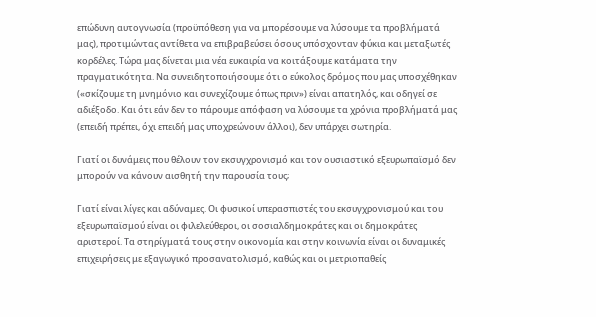επώδυνη αυτογνωσία (προϋπόθεση για να μπορέσουμε να λύσουμε τα προβλήματά μας), προτιμώντας αντίθετα να επιβραβεύσει όσους υπόσχονταν φύκια και μεταξωτές κορδέλες. Τώρα μας δίνεται μια νέα ευκαιρία να κοιτάξουμε κατάματα την πραγματικότητα. Να συνειδητοποιήσουμε ότι ο εύκολος δρόμος που μας υποσχέθηκαν («σκίζουμε τη μνημόνιο και συνεχίζουμε όπως πριν») είναι απατηλός, και οδηγεί σε αδιέξοδο. Και ότι εάν δεν το πάρουμε απόφαση να λύσουμε τα χρόνια προβλήματά μας (επειδή πρέπει, όχι επειδή μας υποχρεώνουν άλλοι), δεν υπάρχει σωτηρία.

Γιατί οι δυνάμεις που θέλουν τον εκσυγχρονισμό και τον ουσιαστικό εξευρωπαϊσμό δεν μπορούν να κάνουν αισθητή την παρουσία τους;

Γιατί είναι λίγες και αδύναμες. Οι φυσικοί υπερασπιστές του εκσυγχρονισμού και του εξευρωπαϊσμού είναι οι φιλελεύθεροι, οι σοσιαλδημοκράτες και οι δημοκράτες αριστεροί. Τα στηρίγματά τους στην οικονομία και στην κοινωνία είναι οι δυναμικές επιχειρήσεις με εξαγωγικό προσανατολισμό, καθώς και οι μετριοπαθείς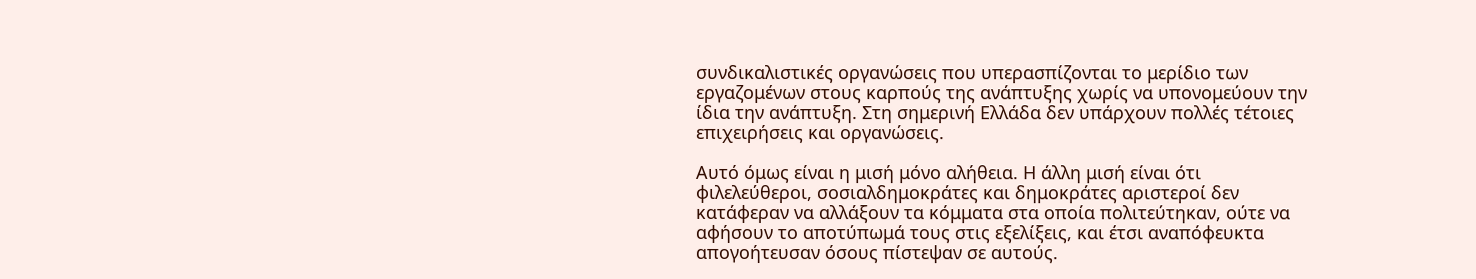συνδικαλιστικές οργανώσεις που υπερασπίζονται το μερίδιο των εργαζομένων στους καρπούς της ανάπτυξης χωρίς να υπονομεύουν την ίδια την ανάπτυξη. Στη σημερινή Ελλάδα δεν υπάρχουν πολλές τέτοιες επιχειρήσεις και οργανώσεις.

Αυτό όμως είναι η μισή μόνο αλήθεια. Η άλλη μισή είναι ότι φιλελεύθεροι, σοσιαλδημοκράτες και δημοκράτες αριστεροί δεν κατάφεραν να αλλάξουν τα κόμματα στα οποία πολιτεύτηκαν, ούτε να αφήσουν το αποτύπωμά τους στις εξελίξεις, και έτσι αναπόφευκτα απογοήτευσαν όσους πίστεψαν σε αυτούς.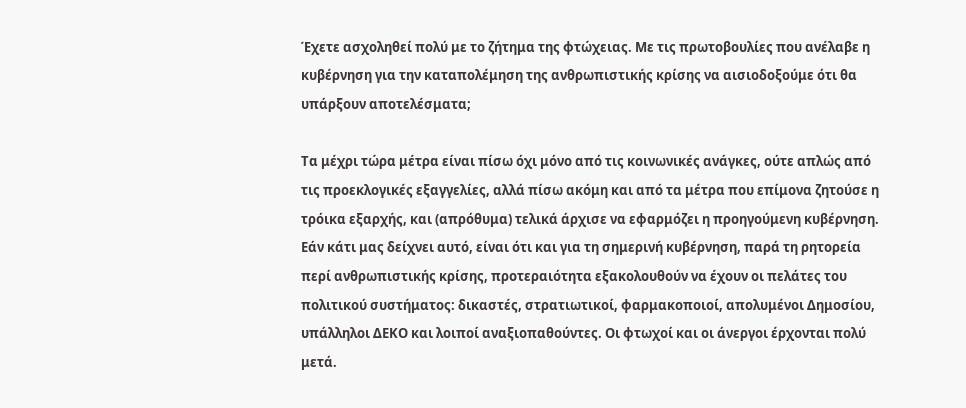Έχετε ασχοληθεί πολύ με το ζήτημα της φτώχειας. Με τις πρωτοβουλίες που ανέλαβε η κυβέρνηση για την καταπολέμηση της ανθρωπιστικής κρίσης να αισιοδοξούμε ότι θα υπάρξουν αποτελέσματα;

Τα μέχρι τώρα μέτρα είναι πίσω όχι μόνο από τις κοινωνικές ανάγκες, ούτε απλώς από τις προεκλογικές εξαγγελίες, αλλά πίσω ακόμη και από τα μέτρα που επίμονα ζητούσε η τρόικα εξαρχής, και (απρόθυμα) τελικά άρχισε να εφαρμόζει η προηγούμενη κυβέρνηση. Εάν κάτι μας δείχνει αυτό, είναι ότι και για τη σημερινή κυβέρνηση, παρά τη ρητορεία περί ανθρωπιστικής κρίσης, προτεραιότητα εξακολουθούν να έχουν οι πελάτες του πολιτικού συστήματος: δικαστές, στρατιωτικοί, φαρμακοποιοί, απολυμένοι Δημοσίου, υπάλληλοι ΔΕΚΟ και λοιποί αναξιοπαθούντες. Οι φτωχοί και οι άνεργοι έρχονται πολύ μετά.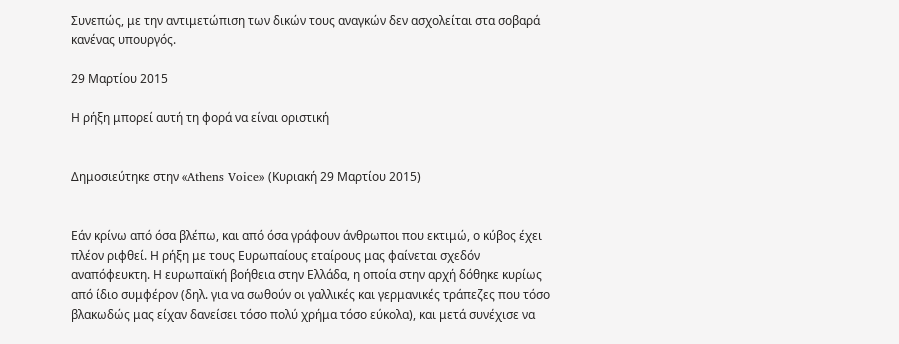Συνεπώς, με την αντιμετώπιση των δικών τους αναγκών δεν ασχολείται στα σοβαρά κανένας υπουργός.

29 Μαρτίου 2015

Η ρήξη μπορεί αυτή τη φορά να είναι οριστική


Δημοσιεύτηκε στην «Athens Voice» (Κυριακή 29 Μαρτίου 2015)


Εάν κρίνω από όσα βλέπω, και από όσα γράφουν άνθρωποι που εκτιμώ, ο κύβος έχει πλέον ριφθεί. Η ρήξη με τους Ευρωπαίους εταίρους μας φαίνεται σχεδόν αναπόφευκτη. Η ευρωπαϊκή βοήθεια στην Ελλάδα, η οποία στην αρχή δόθηκε κυρίως από ίδιο συμφέρον (δηλ. για να σωθούν οι γαλλικές και γερμανικές τράπεζες που τόσο βλακωδώς μας είχαν δανείσει τόσο πολύ χρήμα τόσο εύκολα), και μετά συνέχισε να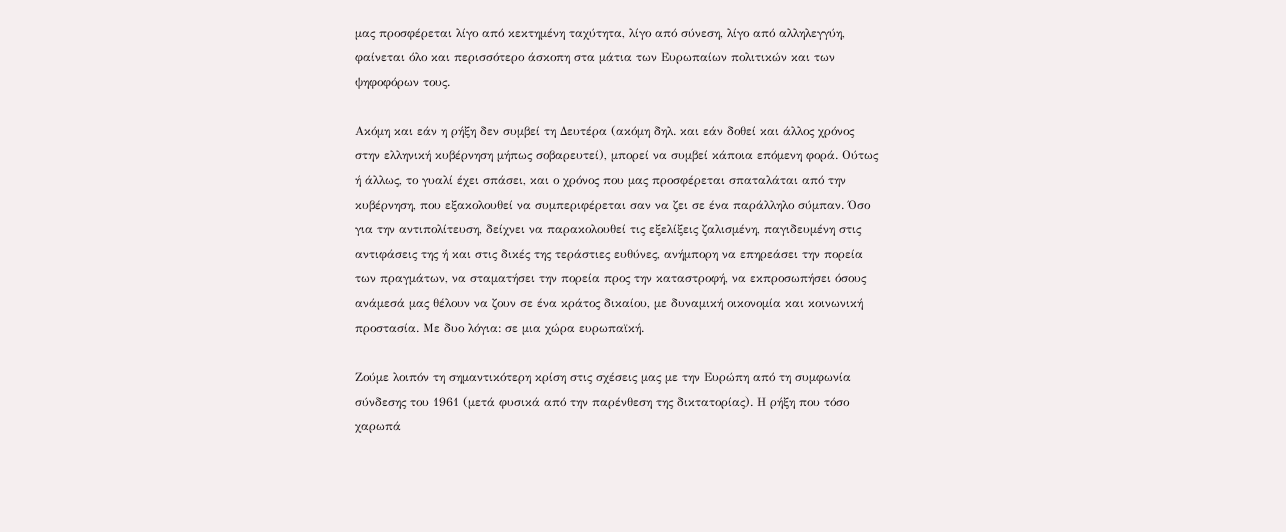μας προσφέρεται λίγο από κεκτημένη ταχύτητα, λίγο από σύνεση, λίγο από αλληλεγγύη, φαίνεται όλο και περισσότερο άσκοπη στα μάτια των Ευρωπαίων πολιτικών και των ψηφοφόρων τους.

Ακόμη και εάν η ρήξη δεν συμβεί τη Δευτέρα (ακόμη δηλ. και εάν δοθεί και άλλος χρόνος στην ελληνική κυβέρνηση μήπως σοβαρευτεί), μπορεί να συμβεί κάποια επόμενη φορά. Ούτως ή άλλως, το γυαλί έχει σπάσει, και ο χρόνος που μας προσφέρεται σπαταλάται από την κυβέρνηση, που εξακολουθεί να συμπεριφέρεται σαν να ζει σε ένα παράλληλο σύμπαν. Όσο για την αντιπολίτευση, δείχνει να παρακολουθεί τις εξελίξεις ζαλισμένη, παγιδευμένη στις αντιφάσεις της ή και στις δικές της τεράστιες ευθύνες, ανήμπορη να επηρεάσει την πορεία των πραγμάτων, να σταματήσει την πορεία προς την καταστροφή, να εκπροσωπήσει όσους ανάμεσά μας θέλουν να ζουν σε ένα κράτος δικαίου, με δυναμική οικονομία και κοινωνική προστασία. Με δυο λόγια: σε μια χώρα ευρωπαϊκή.

Ζούμε λοιπόν τη σημαντικότερη κρίση στις σχέσεις μας με την Ευρώπη από τη συμφωνία σύνδεσης του 1961 (μετά φυσικά από την παρένθεση της δικτατορίας). Η ρήξη που τόσο χαρωπά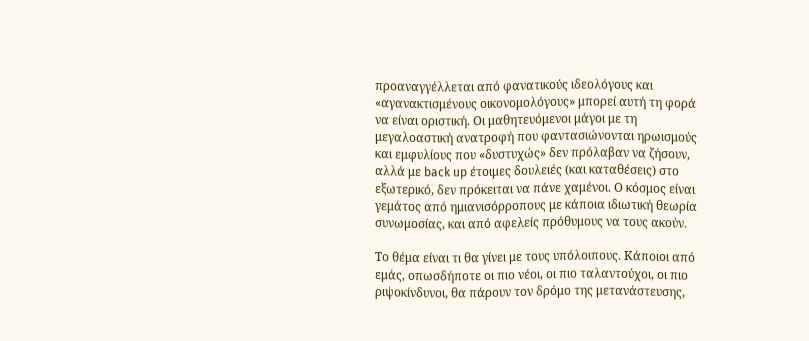προαναγγέλλεται από φανατικούς ιδεολόγους και «αγανακτισμένους οικονομολόγους» μπορεί αυτή τη φορά να είναι οριστική. Οι μαθητευόμενοι μάγοι με τη μεγαλοαστική ανατροφή που φαντασιώνονται ηρωισμούς και εμφυλίους που «δυστυχώς» δεν πρόλαβαν να ζήσουν, αλλά με back up έτοιμες δουλειές (και καταθέσεις) στο εξωτερικό, δεν πρόκειται να πάνε χαμένοι. Ο κόσμος είναι γεμάτος από ημιανισόρροπους με κάποια ιδιωτική θεωρία συνωμοσίας, και από αφελείς πρόθυμους να τους ακούν.

Το θέμα είναι τι θα γίνει με τους υπόλοιπους. Κάποιοι από εμάς, οπωσδήποτε οι πιο νέοι, οι πιο ταλαντούχοι, οι πιο ριψοκίνδυνοι, θα πάρουν τον δρόμο της μετανάστευσης,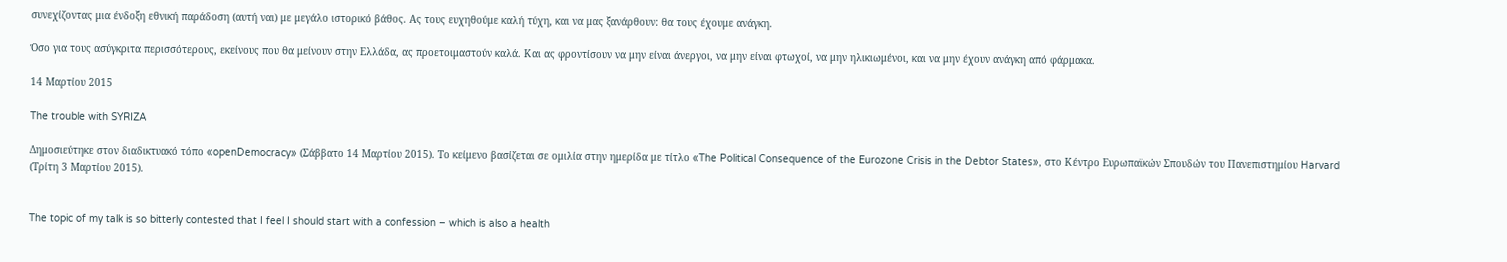συνεχίζοντας μια ένδοξη εθνική παράδοση (αυτή ναι) με μεγάλο ιστορικό βάθος. Ας τους ευχηθούμε καλή τύχη, και να μας ξανάρθουν: θα τους έχουμε ανάγκη.

Όσο για τους ασύγκριτα περισσότερους, εκείνους που θα μείνουν στην Ελλάδα, ας προετοιμαστούν καλά. Και ας φροντίσουν να μην είναι άνεργοι, να μην είναι φτωχοί, να μην ηλικιωμένοι, και να μην έχουν ανάγκη από φάρμακα.

14 Μαρτίου 2015

The trouble with SYRIZA

Δημοσιεύτηκε στον διαδικτυακό τόπο «openDemocracy» (Σάββατο 14 Μαρτίου 2015). Το κείμενο βασίζεται σε ομιλία στην ημερίδα με τίτλο «The Political Consequence of the Eurozone Crisis in the Debtor States», στο Κέντρο Ευρωπαϊκών Σπουδών του Πανεπιστημίου Harvard (Τρίτη 3 Μαρτίου 2015).


The topic of my talk is so bitterly contested that I feel I should start with a confession – which is also a health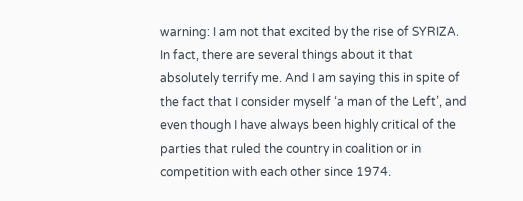warning: I am not that excited by the rise of SYRIZA. In fact, there are several things about it that absolutely terrify me. And I am saying this in spite of the fact that I consider myself ‘a man of the Left’, and even though I have always been highly critical of the parties that ruled the country in coalition or in competition with each other since 1974.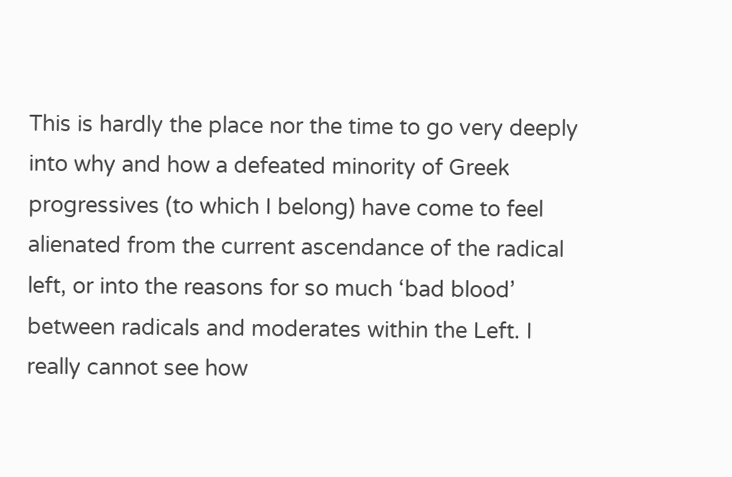This is hardly the place nor the time to go very deeply into why and how a defeated minority of Greek progressives (to which I belong) have come to feel alienated from the current ascendance of the radical left, or into the reasons for so much ‘bad blood’ between radicals and moderates within the Left. I really cannot see how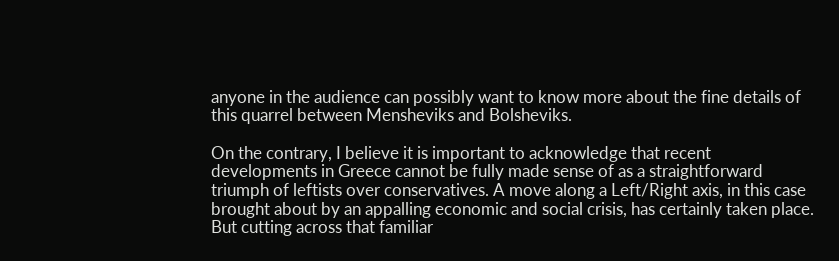anyone in the audience can possibly want to know more about the fine details of this quarrel between Mensheviks and Bolsheviks.

On the contrary, I believe it is important to acknowledge that recent developments in Greece cannot be fully made sense of as a straightforward triumph of leftists over conservatives. A move along a Left/Right axis, in this case brought about by an appalling economic and social crisis, has certainly taken place. But cutting across that familiar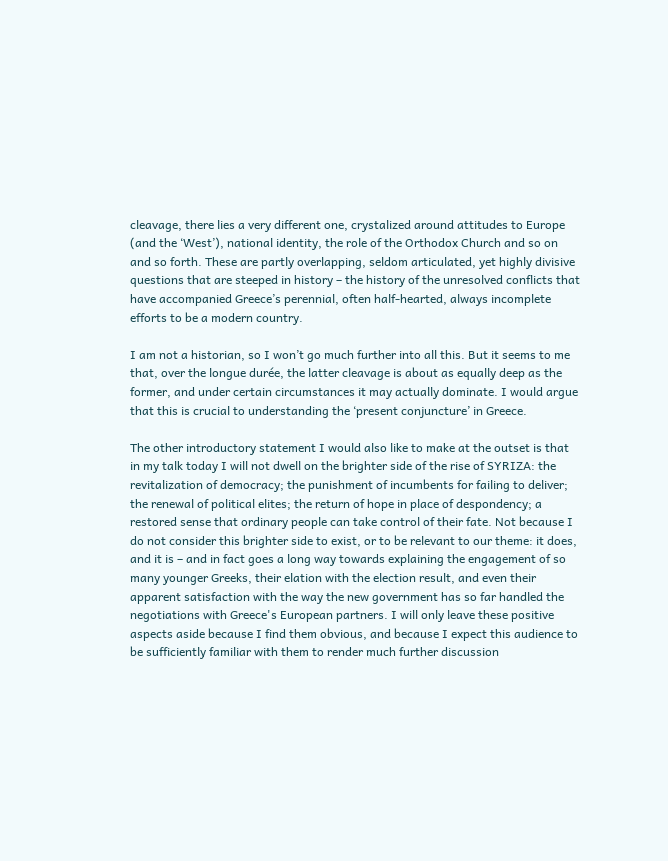cleavage, there lies a very different one, crystalized around attitudes to Europe (and the ‘West’), national identity, the role of the Orthodox Church and so on and so forth. These are partly overlapping, seldom articulated, yet highly divisive questions that are steeped in history – the history of the unresolved conflicts that have accompanied Greece’s perennial, often half-hearted, always incomplete efforts to be a modern country.

I am not a historian, so I won’t go much further into all this. But it seems to me that, over the longue durée, the latter cleavage is about as equally deep as the former, and under certain circumstances it may actually dominate. I would argue that this is crucial to understanding the ‘present conjuncture’ in Greece.

The other introductory statement I would also like to make at the outset is that in my talk today I will not dwell on the brighter side of the rise of SYRIZA: the revitalization of democracy; the punishment of incumbents for failing to deliver; the renewal of political elites; the return of hope in place of despondency; a restored sense that ordinary people can take control of their fate. Not because I do not consider this brighter side to exist, or to be relevant to our theme: it does, and it is – and in fact goes a long way towards explaining the engagement of so many younger Greeks, their elation with the election result, and even their apparent satisfaction with the way the new government has so far handled the negotiations with Greece's European partners. I will only leave these positive aspects aside because I find them obvious, and because I expect this audience to be sufficiently familiar with them to render much further discussion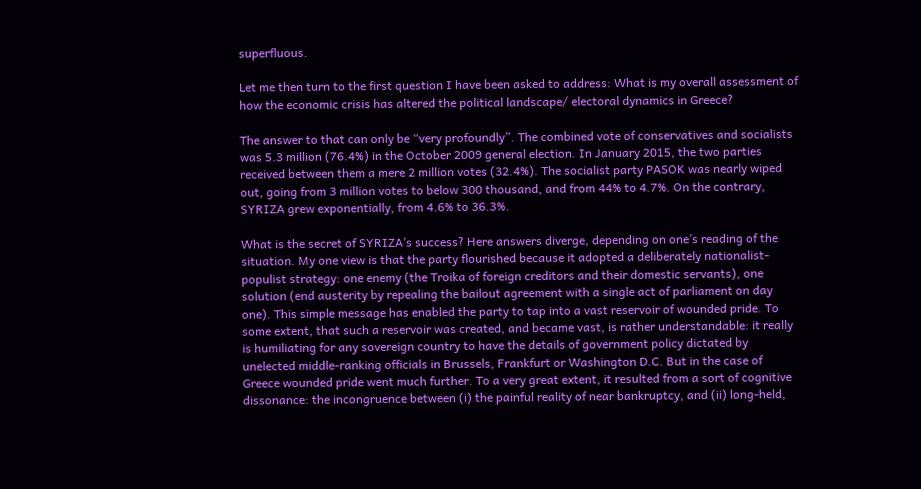superfluous.

Let me then turn to the first question I have been asked to address: What is my overall assessment of how the economic crisis has altered the political landscape/ electoral dynamics in Greece?

The answer to that can only be “very profoundly”. The combined vote of conservatives and socialists was 5.3 million (76.4%) in the October 2009 general election. In January 2015, the two parties received between them a mere 2 million votes (32.4%). The socialist party PASOK was nearly wiped out, going from 3 million votes to below 300 thousand, and from 44% to 4.7%. On the contrary, SYRIZA grew exponentially, from 4.6% to 36.3%.

What is the secret of SYRIZA’s success? Here answers diverge, depending on one’s reading of the situation. My one view is that the party flourished because it adopted a deliberately nationalist-populist strategy: one enemy (the Troika of foreign creditors and their domestic servants), one solution (end austerity by repealing the bailout agreement with a single act of parliament on day one). This simple message has enabled the party to tap into a vast reservoir of wounded pride. To some extent, that such a reservoir was created, and became vast, is rather understandable: it really is humiliating for any sovereign country to have the details of government policy dictated by unelected middle-ranking officials in Brussels, Frankfurt or Washington D.C. But in the case of Greece wounded pride went much further. To a very great extent, it resulted from a sort of cognitive dissonance: the incongruence between (i) the painful reality of near bankruptcy, and (ii) long-held,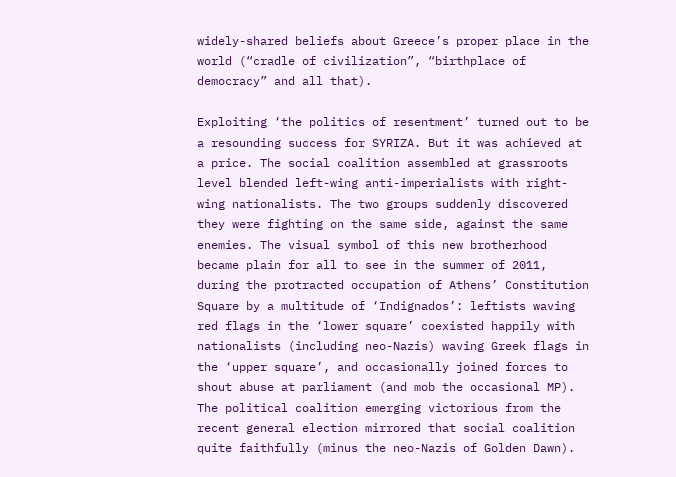widely-shared beliefs about Greece’s proper place in the world (“cradle of civilization”, “birthplace of democracy” and all that).

Exploiting ‘the politics of resentment’ turned out to be a resounding success for SYRIZA. But it was achieved at a price. The social coalition assembled at grassroots level blended left-wing anti-imperialists with right-wing nationalists. The two groups suddenly discovered they were fighting on the same side, against the same enemies. The visual symbol of this new brotherhood became plain for all to see in the summer of 2011, during the protracted occupation of Athens’ Constitution Square by a multitude of ‘Indignados’: leftists waving red flags in the ‘lower square’ coexisted happily with nationalists (including neo-Nazis) waving Greek flags in the ‘upper square’, and occasionally joined forces to shout abuse at parliament (and mob the occasional MP). The political coalition emerging victorious from the recent general election mirrored that social coalition quite faithfully (minus the neo-Nazis of Golden Dawn).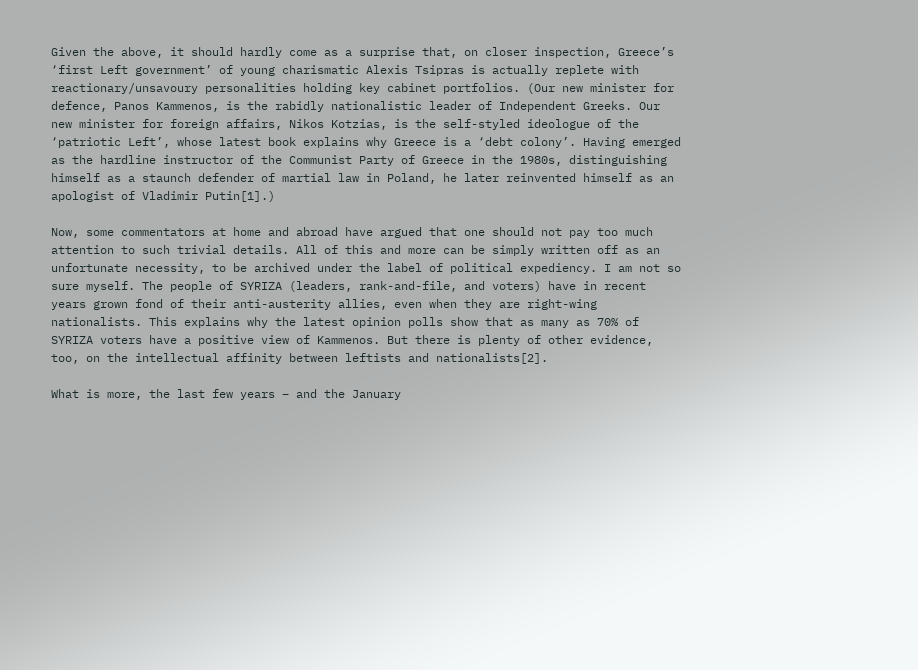Given the above, it should hardly come as a surprise that, on closer inspection, Greece’s ‘first Left government’ of young charismatic Alexis Tsipras is actually replete with reactionary/unsavoury personalities holding key cabinet portfolios. (Our new minister for defence, Panos Kammenos, is the rabidly nationalistic leader of Independent Greeks. Our new minister for foreign affairs, Nikos Kotzias, is the self-styled ideologue of the ‘patriotic Left’, whose latest book explains why Greece is a ‘debt colony’. Having emerged as the hardline instructor of the Communist Party of Greece in the 1980s, distinguishing himself as a staunch defender of martial law in Poland, he later reinvented himself as an apologist of Vladimir Putin[1].)

Now, some commentators at home and abroad have argued that one should not pay too much attention to such trivial details. All of this and more can be simply written off as an unfortunate necessity, to be archived under the label of political expediency. I am not so sure myself. The people of SYRIZA (leaders, rank-and-file, and voters) have in recent years grown fond of their anti-austerity allies, even when they are right-wing nationalists. This explains why the latest opinion polls show that as many as 70% of SYRIZA voters have a positive view of Kammenos. But there is plenty of other evidence, too, on the intellectual affinity between leftists and nationalists[2].

What is more, the last few years – and the January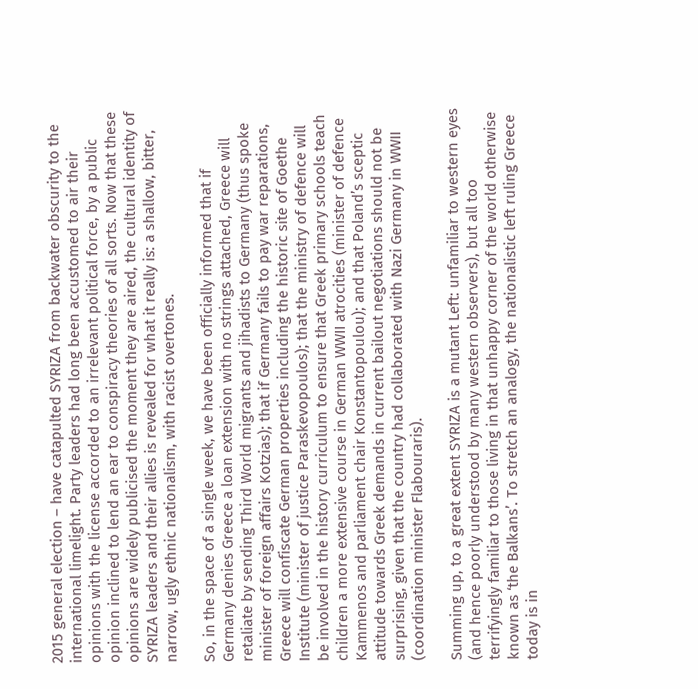2015 general election – have catapulted SYRIZA from backwater obscurity to the international limelight. Party leaders had long been accustomed to air their opinions with the license accorded to an irrelevant political force, by a public opinion inclined to lend an ear to conspiracy theories of all sorts. Now that these opinions are widely publicised the moment they are aired, the cultural identity of SYRIZA leaders and their allies is revealed for what it really is: a shallow, bitter, narrow, ugly ethnic nationalism, with racist overtones.

So, in the space of a single week, we have been officially informed that if Germany denies Greece a loan extension with no strings attached, Greece will retaliate by sending Third World migrants and jihadists to Germany (thus spoke minister of foreign affairs Kotzias); that if Germany fails to pay war reparations, Greece will confiscate German properties including the historic site of Goethe Institute (minister of justice Paraskevopoulos); that the ministry of defence will be involved in the history curriculum to ensure that Greek primary schools teach children a more extensive course in German WWII atrocities (minister of defence Kammenos and parliament chair Konstantopoulou); and that Poland’s sceptic attitude towards Greek demands in current bailout negotiations should not be surprising, given that the country had collaborated with Nazi Germany in WWII (coordination minister Flabouraris).

Summing up, to a great extent SYRIZA is a mutant Left: unfamiliar to western eyes (and hence poorly understood by many western observers), but all too terrifyingly familiar to those living in that unhappy corner of the world otherwise known as ‘the Balkans’. To stretch an analogy, the nationalistic left ruling Greece today is in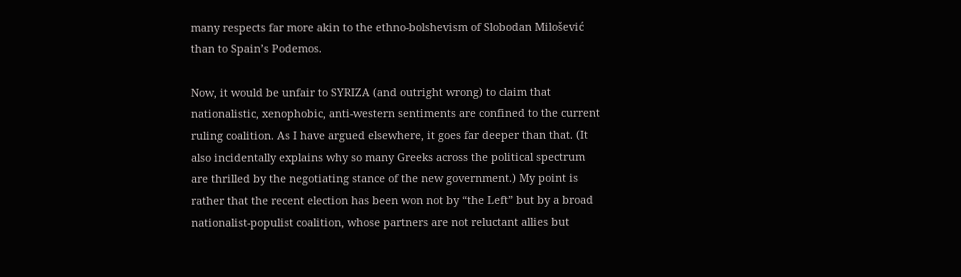many respects far more akin to the ethno-bolshevism of Slobodan Milošević than to Spain’s Podemos.

Now, it would be unfair to SYRIZA (and outright wrong) to claim that nationalistic, xenophobic, anti-western sentiments are confined to the current ruling coalition. As I have argued elsewhere, it goes far deeper than that. (It also incidentally explains why so many Greeks across the political spectrum are thrilled by the negotiating stance of the new government.) My point is rather that the recent election has been won not by “the Left” but by a broad nationalist-populist coalition, whose partners are not reluctant allies but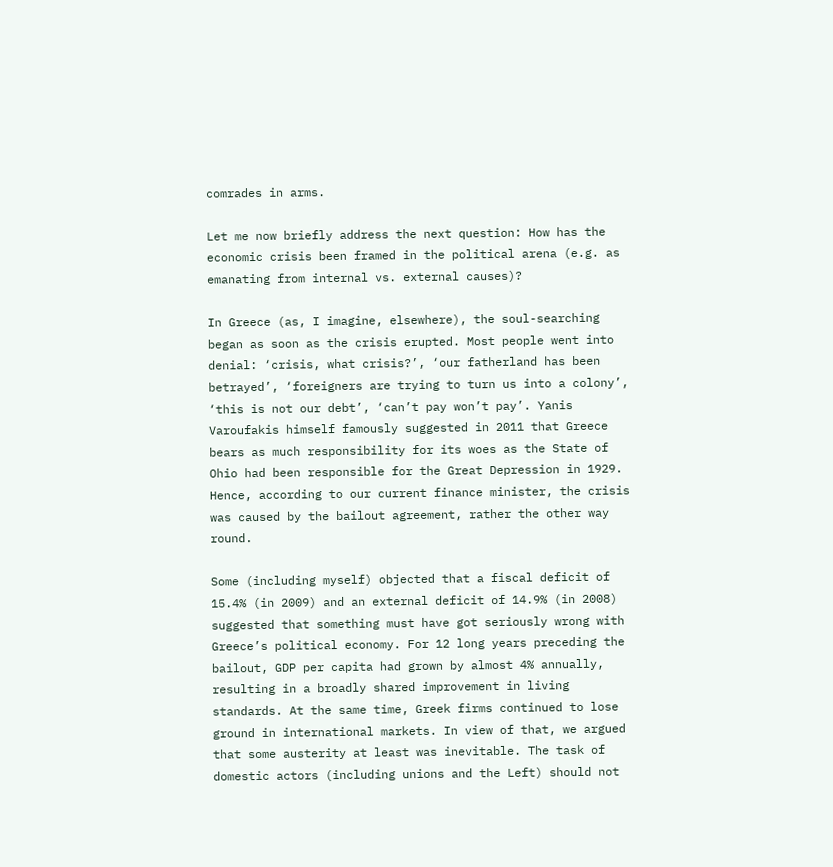comrades in arms.

Let me now briefly address the next question: How has the economic crisis been framed in the political arena (e.g. as emanating from internal vs. external causes)?

In Greece (as, I imagine, elsewhere), the soul-searching began as soon as the crisis erupted. Most people went into denial: ‘crisis, what crisis?’, ‘our fatherland has been betrayed’, ‘foreigners are trying to turn us into a colony’, ‘this is not our debt’, ‘can’t pay won’t pay’. Yanis Varoufakis himself famously suggested in 2011 that Greece bears as much responsibility for its woes as the State of Ohio had been responsible for the Great Depression in 1929. Hence, according to our current finance minister, the crisis was caused by the bailout agreement, rather the other way round.

Some (including myself) objected that a fiscal deficit of 15.4% (in 2009) and an external deficit of 14.9% (in 2008) suggested that something must have got seriously wrong with Greece’s political economy. For 12 long years preceding the bailout, GDP per capita had grown by almost 4% annually, resulting in a broadly shared improvement in living standards. At the same time, Greek firms continued to lose ground in international markets. In view of that, we argued that some austerity at least was inevitable. The task of domestic actors (including unions and the Left) should not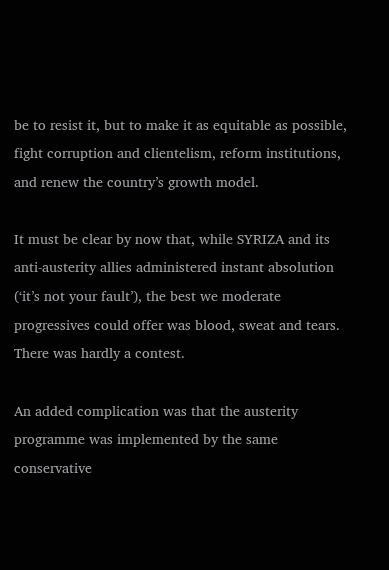be to resist it, but to make it as equitable as possible, fight corruption and clientelism, reform institutions, and renew the country’s growth model.

It must be clear by now that, while SYRIZA and its anti-austerity allies administered instant absolution (‘it’s not your fault’), the best we moderate progressives could offer was blood, sweat and tears. There was hardly a contest.

An added complication was that the austerity programme was implemented by the same conservative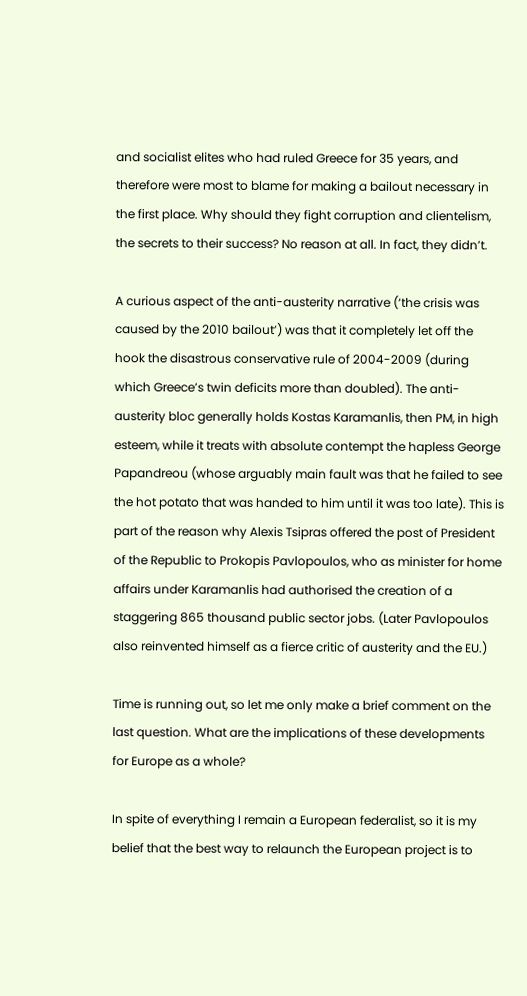and socialist elites who had ruled Greece for 35 years, and therefore were most to blame for making a bailout necessary in the first place. Why should they fight corruption and clientelism, the secrets to their success? No reason at all. In fact, they didn’t.

A curious aspect of the anti-austerity narrative (‘the crisis was caused by the 2010 bailout’) was that it completely let off the hook the disastrous conservative rule of 2004-2009 (during which Greece’s twin deficits more than doubled). The anti-austerity bloc generally holds Kostas Karamanlis, then PM, in high esteem, while it treats with absolute contempt the hapless George Papandreou (whose arguably main fault was that he failed to see the hot potato that was handed to him until it was too late). This is part of the reason why Alexis Tsipras offered the post of President of the Republic to Prokopis Pavlopoulos, who as minister for home affairs under Karamanlis had authorised the creation of a staggering 865 thousand public sector jobs. (Later Pavlopoulos also reinvented himself as a fierce critic of austerity and the EU.)

Time is running out, so let me only make a brief comment on the last question. What are the implications of these developments for Europe as a whole?

In spite of everything I remain a European federalist, so it is my belief that the best way to relaunch the European project is to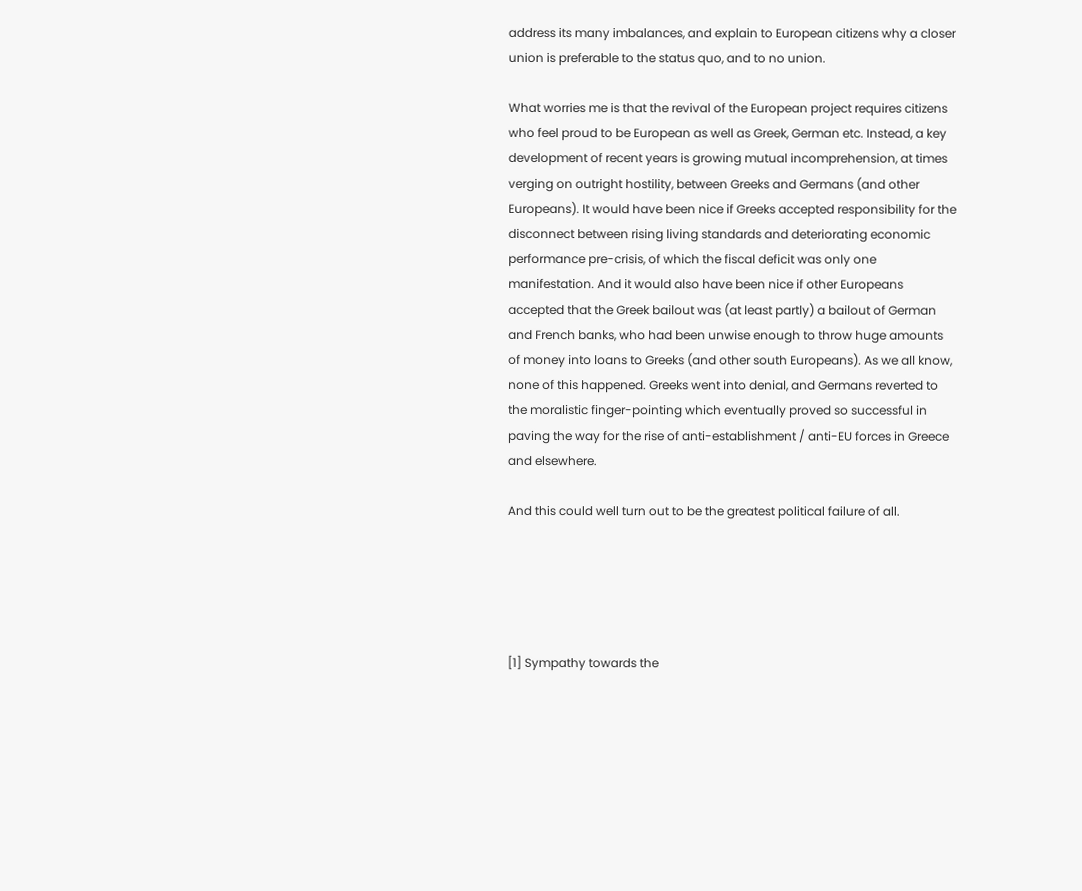address its many imbalances, and explain to European citizens why a closer union is preferable to the status quo, and to no union.

What worries me is that the revival of the European project requires citizens who feel proud to be European as well as Greek, German etc. Instead, a key development of recent years is growing mutual incomprehension, at times verging on outright hostility, between Greeks and Germans (and other Europeans). It would have been nice if Greeks accepted responsibility for the disconnect between rising living standards and deteriorating economic performance pre-crisis, of which the fiscal deficit was only one manifestation. And it would also have been nice if other Europeans accepted that the Greek bailout was (at least partly) a bailout of German and French banks, who had been unwise enough to throw huge amounts of money into loans to Greeks (and other south Europeans). As we all know, none of this happened. Greeks went into denial, and Germans reverted to the moralistic finger-pointing which eventually proved so successful in paving the way for the rise of anti-establishment / anti-EU forces in Greece and elsewhere.

And this could well turn out to be the greatest political failure of all.





[1] Sympathy towards the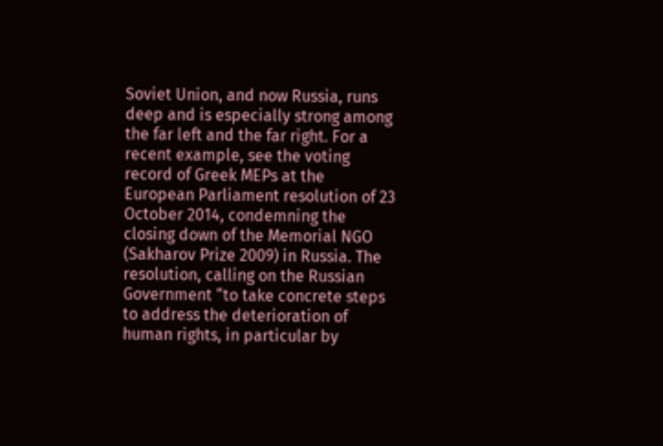Soviet Union, and now Russia, runs deep and is especially strong among the far left and the far right. For a recent example, see the voting record of Greek MEPs at the European Parliament resolution of 23 October 2014, condemning the closing down of the Memorial NGO (Sakharov Prize 2009) in Russia. The resolution, calling on the Russian Government “to take concrete steps to address the deterioration of human rights, in particular by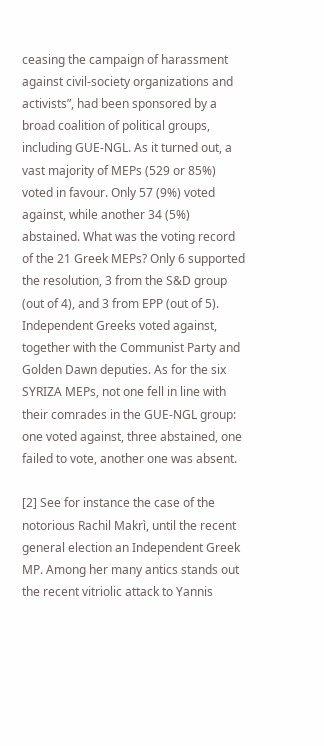ceasing the campaign of harassment against civil-society organizations and activists”, had been sponsored by a broad coalition of political groups, including GUE-NGL. As it turned out, a vast majority of MEPs (529 or 85%) voted in favour. Only 57 (9%) voted against, while another 34 (5%) abstained. What was the voting record of the 21 Greek MEPs? Only 6 supported the resolution, 3 from the S&D group (out of 4), and 3 from EPP (out of 5). Independent Greeks voted against, together with the Communist Party and Golden Dawn deputies. As for the six SYRIZA MEPs, not one fell in line with their comrades in the GUE-NGL group: one voted against, three abstained, one failed to vote, another one was absent.

[2] See for instance the case of the notorious Rachil Makrì, until the recent general election an Independent Greek MP. Among her many antics stands out the recent vitriolic attack to Yannis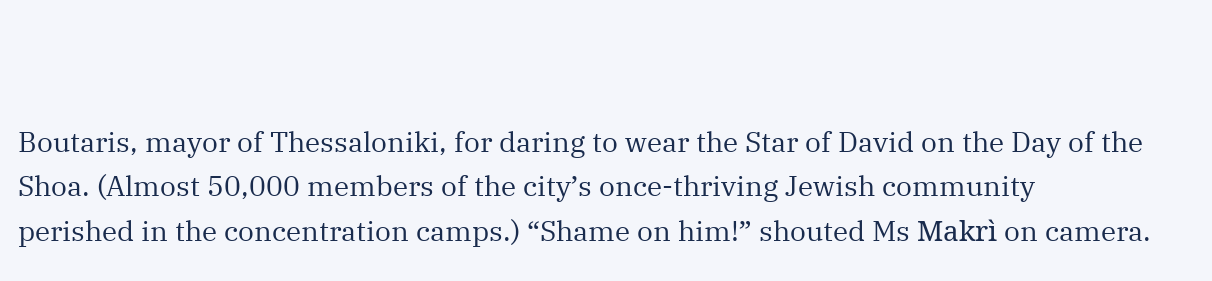Boutaris, mayor of Thessaloniki, for daring to wear the Star of David on the Day of the Shoa. (Almost 50,000 members of the city’s once-thriving Jewish community perished in the concentration camps.) “Shame on him!” shouted Ms Makrì on camera.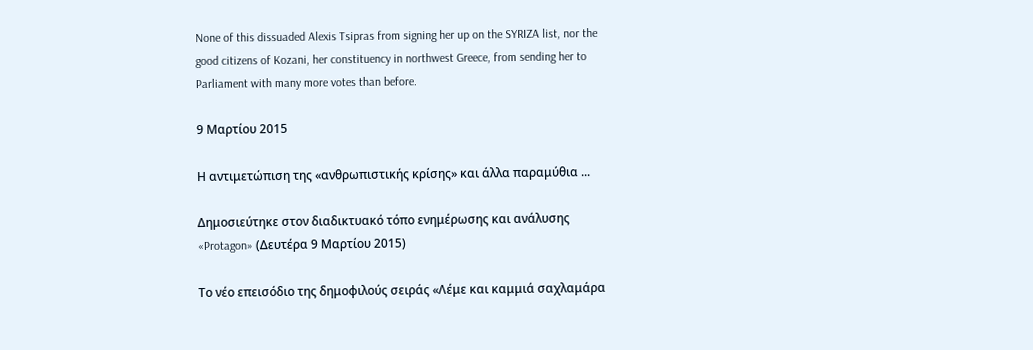None of this dissuaded Alexis Tsipras from signing her up on the SYRIZA list, nor the good citizens of Kozani, her constituency in northwest Greece, from sending her to Parliament with many more votes than before.

9 Μαρτίου 2015

Η αντιμετώπιση της «ανθρωπιστικής κρίσης» και άλλα παραμύθια ...

Δημοσιεύτηκε στον διαδικτυακό τόπο ενημέρωσης και ανάλυσης «Protagon» (Δευτέρα 9 Μαρτίου 2015)

Το νέο επεισόδιο της δημοφιλούς σειράς «Λέμε και καμμιά σαχλαμάρα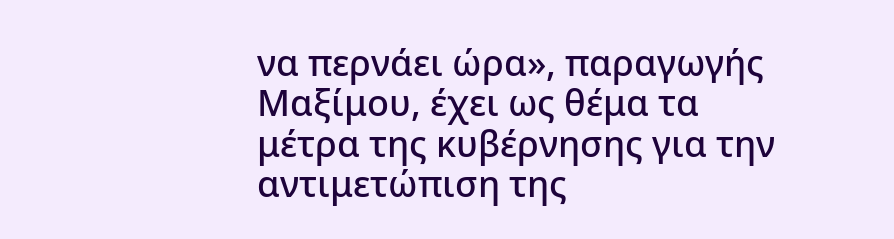να περνάει ώρα», παραγωγής Μαξίμου, έχει ως θέμα τα μέτρα της κυβέρνησης για την αντιμετώπιση της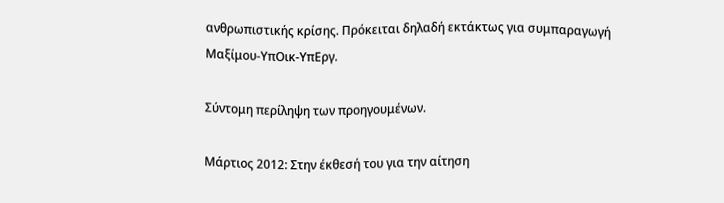ανθρωπιστικής κρίσης. Πρόκειται δηλαδή εκτάκτως για συμπαραγωγή Μαξίμου-ΥπΟικ-ΥπΕργ.

Σύντομη περίληψη των προηγουμένων.

Μάρτιος 2012: Στην έκθεσή του για την αίτηση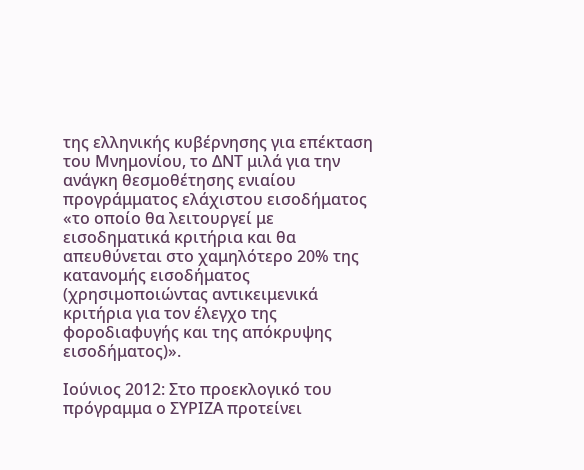της ελληνικής κυβέρνησης για επέκταση του Μνημονίου, το ΔΝΤ μιλά για την ανάγκη θεσμοθέτησης ενιαίου προγράμματος ελάχιστου εισοδήματος «το οποίο θα λειτουργεί με εισοδηματικά κριτήρια και θα απευθύνεται στο χαμηλότερο 20% της κατανομής εισοδήματος (χρησιμοποιώντας αντικειμενικά κριτήρια για τον έλεγχο της φοροδιαφυγής και της απόκρυψης εισοδήματος)».

Ιούνιος 2012: Στο προεκλογικό του πρόγραμμα ο ΣΥΡΙΖΑ προτείνει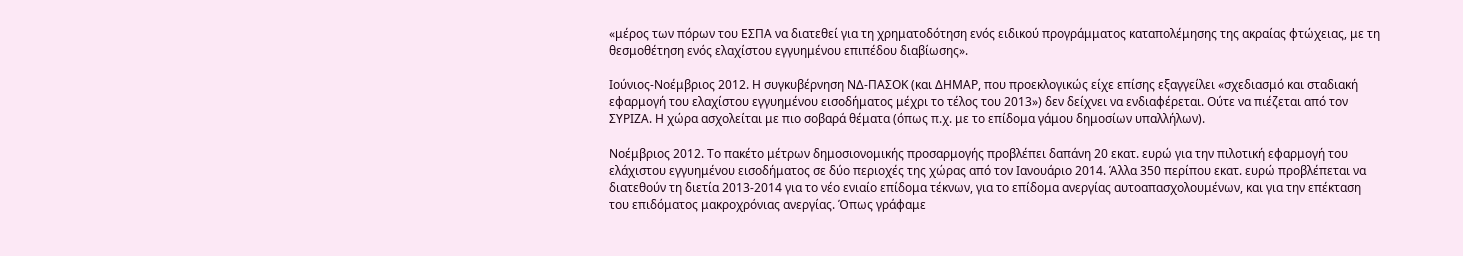«μέρος των πόρων του ΕΣΠΑ να διατεθεί για τη χρηματοδότηση ενός ειδικού προγράμματος καταπολέμησης της ακραίας φτώχειας, με τη θεσμοθέτηση ενός ελαχίστου εγγυημένου επιπέδου διαβίωσης».

Ιούνιος-Νοέμβριος 2012. Η συγκυβέρνηση ΝΔ-ΠΑΣΟΚ (και ΔΗΜΑΡ, που προεκλογικώς είχε επίσης εξαγγείλει «σχεδιασμό και σταδιακή εφαρμογή του ελαχίστου εγγυημένου εισοδήματος μέχρι το τέλος του 2013») δεν δείχνει να ενδιαφέρεται. Ούτε να πιέζεται από τον ΣΥΡΙΖΑ. Η χώρα ασχολείται με πιο σοβαρά θέματα (όπως π.χ. με το επίδομα γάμου δημοσίων υπαλλήλων).

Νοέμβριος 2012. Το πακέτο μέτρων δημοσιονομικής προσαρμογής προβλέπει δαπάνη 20 εκατ. ευρώ για την πιλοτική εφαρμογή του ελάχιστου εγγυημένου εισοδήματος σε δύο περιοχές της χώρας από τον Ιανουάριο 2014. Άλλα 350 περίπου εκατ. ευρώ προβλέπεται να διατεθούν τη διετία 2013-2014 για το νέο ενιαίο επίδομα τέκνων, για το επίδομα ανεργίας αυτοαπασχολουμένων, και για την επέκταση του επιδόματος μακροχρόνιας ανεργίας. Όπως γράφαμε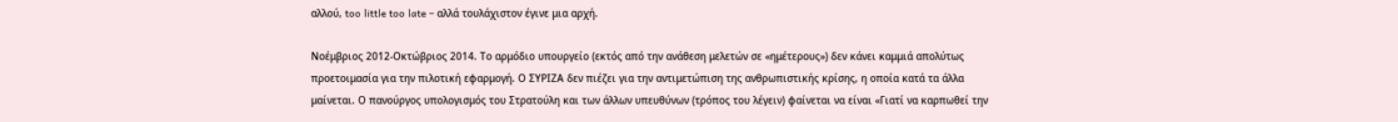αλλού, too little too late – αλλά τουλάχιστον έγινε μια αρχή.

Νοέμβριος 2012-Οκτώβριος 2014. Το αρμόδιο υπουργείο (εκτός από την ανάθεση μελετών σε «ημέτερους») δεν κάνει καμμιά απολύτως προετοιμασία για την πιλοτική εφαρμογή. Ο ΣΥΡΙΖΑ δεν πιέζει για την αντιμετώπιση της ανθρωπιστικής κρίσης, η οποία κατά τα άλλα μαίνεται. Ο πανούργος υπολογισμός του Στρατούλη και των άλλων υπευθύνων (τρόπος του λέγειν) φαίνεται να είναι «Γιατί να καρπωθεί την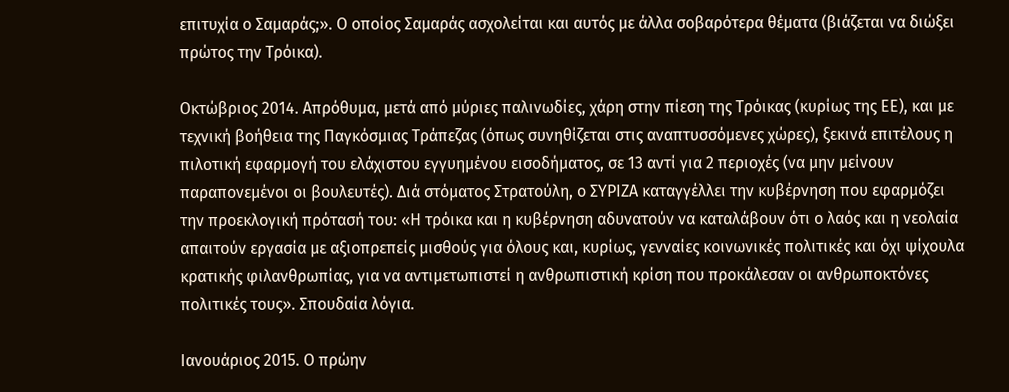επιτυχία ο Σαμαράς;». Ο οποίος Σαμαράς ασχολείται και αυτός με άλλα σοβαρότερα θέματα (βιάζεται να διώξει πρώτος την Τρόικα).

Οκτώβριος 2014. Απρόθυμα, μετά από μύριες παλινωδίες, χάρη στην πίεση της Τρόικας (κυρίως της ΕΕ), και με τεχνική βοήθεια της Παγκόσμιας Τράπεζας (όπως συνηθίζεται στις αναπτυσσόμενες χώρες), ξεκινά επιτέλους η πιλοτική εφαρμογή του ελάχιστου εγγυημένου εισοδήματος, σε 13 αντί για 2 περιοχές (να μην μείνουν παραπονεμένοι οι βουλευτές). Διά στόματος Στρατούλη, ο ΣΥΡΙΖΑ καταγγέλλει την κυβέρνηση που εφαρμόζει την προεκλογική πρότασή του: «Η τρόικα και η κυβέρνηση αδυνατούν να καταλάβουν ότι ο λαός και η νεολαία απαιτούν εργασία με αξιοπρεπείς μισθούς για όλους και, κυρίως, γενναίες κοινωνικές πολιτικές και όχι ψίχουλα κρατικής φιλανθρωπίας, για να αντιμετωπιστεί η ανθρωπιστική κρίση που προκάλεσαν οι ανθρωποκτόνες πολιτικές τους». Σπουδαία λόγια.

Ιανουάριος 2015. Ο πρώην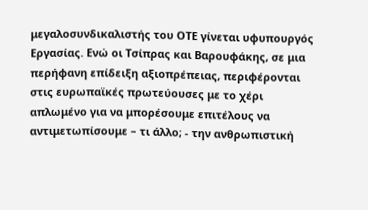μεγαλοσυνδικαλιστής του ΟΤΕ γίνεται υφυπουργός Εργασίας. Ενώ οι Τσίπρας και Βαρουφάκης, σε μια περήφανη επίδειξη αξιοπρέπειας, περιφέρονται στις ευρωπαϊκές πρωτεύουσες με το χέρι απλωμένο για να μπορέσουμε επιτέλους να αντιμετωπίσουμε – τι άλλο; - την ανθρωπιστική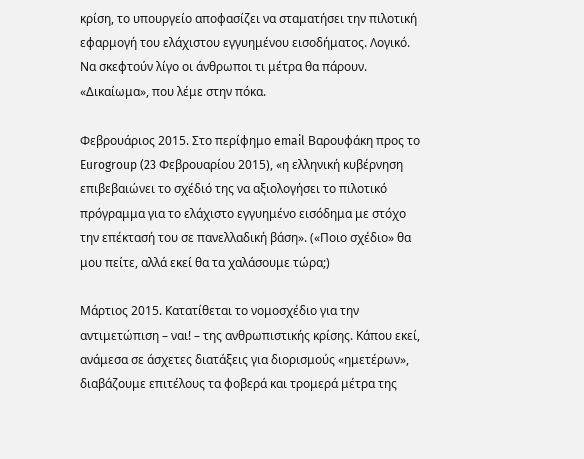κρίση, το υπουργείο αποφασίζει να σταματήσει την πιλοτική εφαρμογή του ελάχιστου εγγυημένου εισοδήματος. Λογικό. Να σκεφτούν λίγο οι άνθρωποι τι μέτρα θα πάρουν. «Δικαίωμα», που λέμε στην πόκα.

Φεβρουάριος 2015. Στο περίφημο email Βαρουφάκη προς το Eurogroup (23 Φεβρουαρίου 2015), «η ελληνική κυβέρνηση επιβεβαιώνει το σχέδιό της να αξιολογήσει το πιλοτικό πρόγραμμα για το ελάχιστο εγγυημένο εισόδημα με στόχο την επέκτασή του σε πανελλαδική βάση». («Ποιο σχέδιο» θα μου πείτε, αλλά εκεί θα τα χαλάσουμε τώρα;)

Μάρτιος 2015. Κατατίθεται το νομοσχέδιο για την αντιμετώπιση – ναι! – της ανθρωπιστικής κρίσης. Κάπου εκεί, ανάμεσα σε άσχετες διατάξεις για διορισμούς «ημετέρων», διαβάζουμε επιτέλους τα φοβερά και τρομερά μέτρα της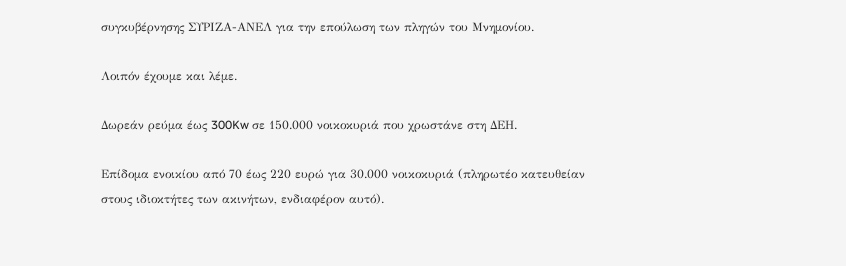συγκυβέρνησης ΣΥΡΙΖΑ-ΑΝΕΛ για την επούλωση των πληγών του Μνημονίου.

Λοιπόν έχουμε και λέμε.

Δωρεάν ρεύμα έως 300Kw σε 150.000 νοικοκυριά που χρωστάνε στη ΔΕΗ.

Επίδομα ενοικίου από 70 έως 220 ευρώ για 30.000 νοικοκυριά (πληρωτέο κατευθείαν στους ιδιοκτήτες των ακινήτων, ενδιαφέρον αυτό).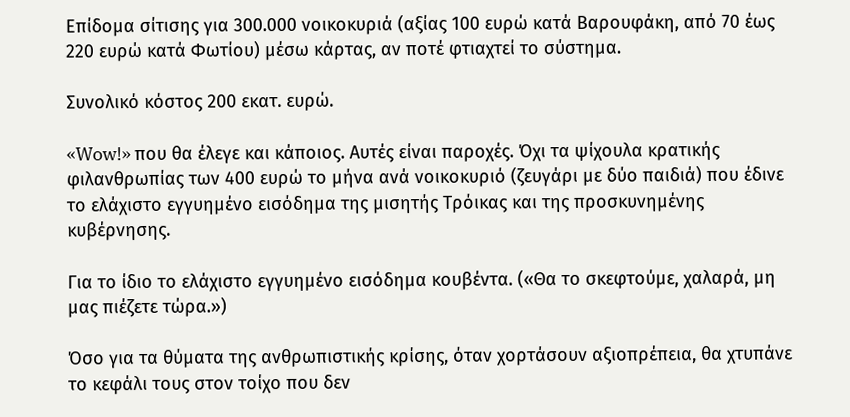Επίδομα σίτισης για 300.000 νοικοκυριά (αξίας 100 ευρώ κατά Βαρουφάκη, από 70 έως 220 ευρώ κατά Φωτίου) μέσω κάρτας, αν ποτέ φτιαχτεί το σύστημα.

Συνολικό κόστος 200 εκατ. ευρώ.

«Wow!» που θα έλεγε και κάποιος. Αυτές είναι παροχές. Όχι τα ψίχουλα κρατικής φιλανθρωπίας των 400 ευρώ το μήνα ανά νοικοκυριό (ζευγάρι με δύο παιδιά) που έδινε το ελάχιστο εγγυημένο εισόδημα της μισητής Τρόικας και της προσκυνημένης κυβέρνησης.

Για το ίδιο το ελάχιστο εγγυημένο εισόδημα κουβέντα. («Θα το σκεφτούμε, χαλαρά, μη μας πιέζετε τώρα.»)

Όσο για τα θύματα της ανθρωπιστικής κρίσης, όταν χορτάσουν αξιοπρέπεια, θα χτυπάνε το κεφάλι τους στον τοίχο που δεν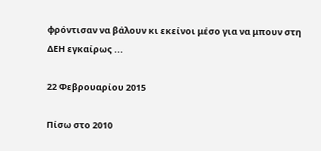φρόντισαν να βάλουν κι εκείνοι μέσο για να μπουν στη ΔΕΗ εγκαίρως ...

22 Φεβρουαρίου 2015

Πίσω στο 2010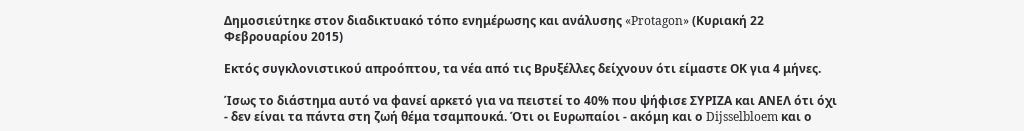Δημοσιεύτηκε στον διαδικτυακό τόπο ενημέρωσης και ανάλυσης «Protagon» (Κυριακή 22 Φεβρουαρίου 2015)

Εκτός συγκλονιστικού απροόπτου, τα νέα από τις Βρυξέλλες δείχνουν ότι είμαστε ΟΚ για 4 μήνες.

Ίσως το διάστημα αυτό να φανεί αρκετό για να πειστεί το 40% που ψήφισε ΣΥΡΙΖΑ και ΑΝΕΛ ότι όχι - δεν είναι τα πάντα στη ζωή θέμα τσαμπουκά. Ότι οι Ευρωπαίοι - ακόμη και ο Dijsselbloem και ο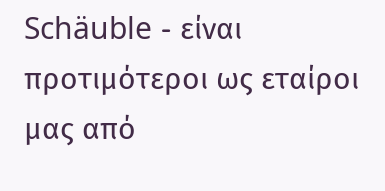Schäuble - είναι προτιμότεροι ως εταίροι μας από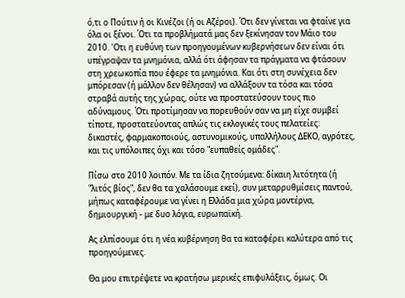ό,τι ο Πούτιν ή οι Κινέζοι (ή οι Αζέροι). Ότι δεν γίνεται να φταίνε για όλα οι ξένοι. Ότι τα προβλήματά μας δεν ξεκίνησαν τον Μάιο του 2010. 'Οτι η ευθύνη των προηγουμένων κυβερνήσεων δεν είναι ότι υπέγραψαν τα μνημόνια, αλλά ότι άφησαν τα πράγματα να φτάσουν στη χρεωκοπία που έφερε τα μνημόνια. Και ότι στη συνέχεια δεν μπόρεσαν (ή μάλλον δεν θέλησαν) να αλλάξουν τα τόσα και τόσα στραβά αυτής της χώρας, ούτε να προστατεύσουν τους πιο αδύναμους. Ότι προτίμησαν να πορευθούν σαν να μη είχε συμβεί τίποτε, προστατεύοντας απλώς τις εκλογικές τους πελατείες: δικαστές, φαρμακοποιούς, αστυνομικούς, υπαλλήλους ΔΕΚΟ, αγρότες, και τις υπόλοιπες όχι και τόσο "ευπαθείς ομάδες".

Πίσω στο 2010 λοιπόν. Με τα ίδια ζητούμενα: δίκαιη λιτότητα (ή "λιτός βίος", δεν θα τα χαλάσουμε εκεί), συν μεταρρυθμίσεις παντού, μήπως καταφέρουμε να γίνει η Ελλάδα μια χώρα μοντέρνα, δημιουργική - με δυο λόγια, ευρωπαϊκή.

Ας ελπίσουμε ότι η νέα κυβέρνηση θα τα καταφέρει καλύτερα από τις προηγούμενες.

Θα μου επιτρέψετε να κρατήσω μερικές επιφυλάξεις, όμως. Οι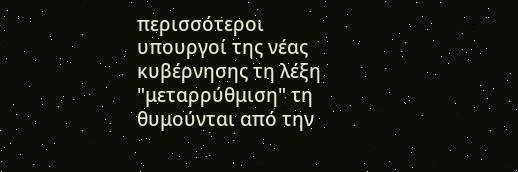περισσότεροι υπουργοί της νέας κυβέρνησης τη λέξη "μεταρρύθμιση" τη θυμούνται από την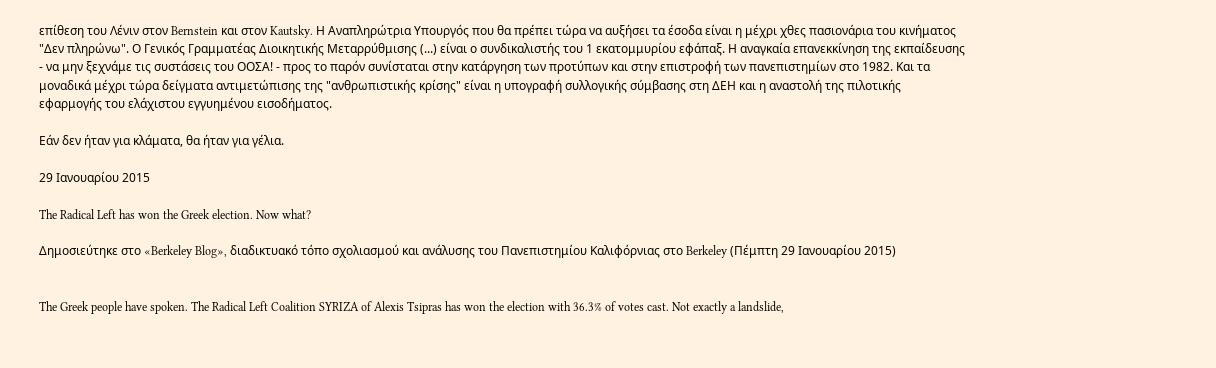επίθεση του Λένιν στον Bernstein και στον Kautsky. Η Αναπληρώτρια Υπουργός που θα πρέπει τώρα να αυξήσει τα έσοδα είναι η μέχρι χθες πασιονάρια του κινήματος "Δεν πληρώνω". Ο Γενικός Γραμματέας Διοικητικής Μεταρρύθμισης (...) είναι ο συνδικαλιστής του 1 εκατομμυρίου εφάπαξ. Η αναγκαία επανεκκίνηση της εκπαίδευσης - να μην ξεχνάμε τις συστάσεις του ΟΟΣΑ! - προς το παρόν συνίσταται στην κατάργηση των προτύπων και στην επιστροφή των πανεπιστημίων στο 1982. Και τα μοναδικά μέχρι τώρα δείγματα αντιμετώπισης της "ανθρωπιστικής κρίσης" είναι η υπογραφή συλλογικής σύμβασης στη ΔΕΗ και η αναστολή της πιλοτικής εφαρμογής του ελάχιστου εγγυημένου εισοδήματος.

Εάν δεν ήταν για κλάματα, θα ήταν για γέλια.

29 Ιανουαρίου 2015

The Radical Left has won the Greek election. Now what?

Δημοσιεύτηκε στο «Berkeley Blog», διαδικτυακό τόπο σχολιασμού και ανάλυσης του Πανεπιστημίου Καλιφόρνιας στο Berkeley (Πέμπτη 29 Ιανουαρίου 2015)


The Greek people have spoken. The Radical Left Coalition SYRIZA of Alexis Tsipras has won the election with 36.3% of votes cast. Not exactly a landslide,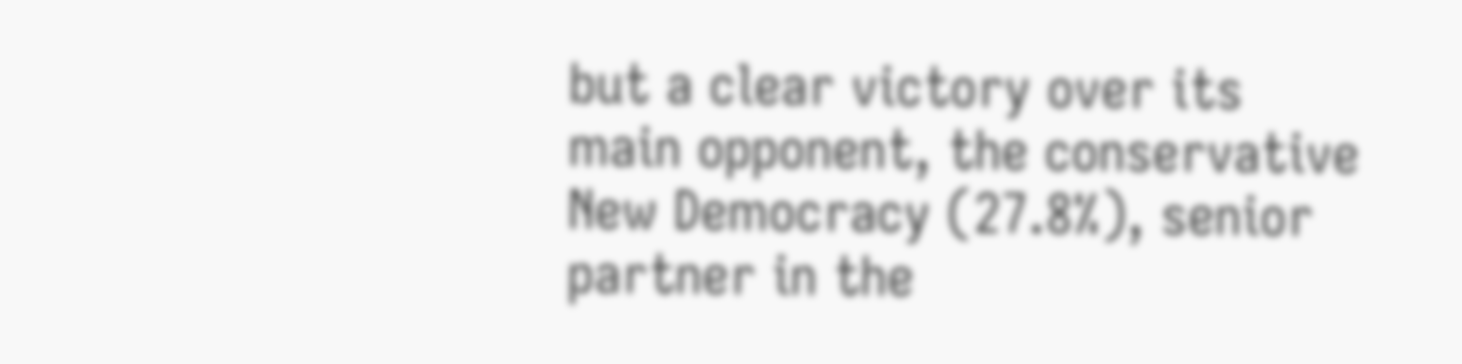but a clear victory over its main opponent, the conservative New Democracy (27.8%), senior partner in the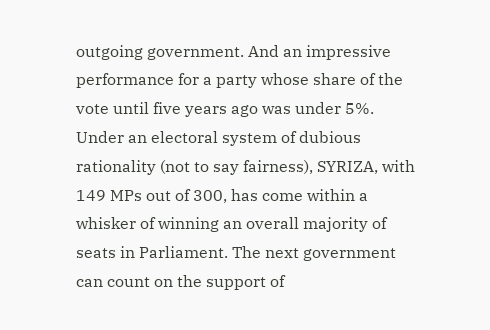outgoing government. And an impressive performance for a party whose share of the vote until five years ago was under 5%.
Under an electoral system of dubious rationality (not to say fairness), SYRIZA, with 149 MPs out of 300, has come within a whisker of winning an overall majority of seats in Parliament. The next government can count on the support of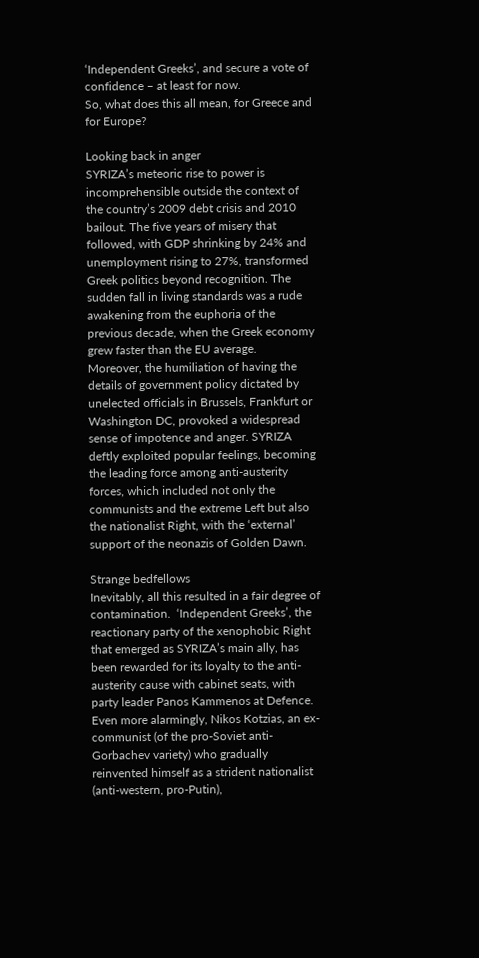‘Independent Greeks’, and secure a vote of confidence – at least for now.
So, what does this all mean, for Greece and for Europe?

Looking back in anger
SYRIZA’s meteoric rise to power is incomprehensible outside the context of the country’s 2009 debt crisis and 2010 bailout. The five years of misery that followed, with GDP shrinking by 24% and unemployment rising to 27%, transformed Greek politics beyond recognition. The sudden fall in living standards was a rude awakening from the euphoria of the previous decade, when the Greek economy grew faster than the EU average.
Moreover, the humiliation of having the details of government policy dictated by unelected officials in Brussels, Frankfurt or Washington DC, provoked a widespread sense of impotence and anger. SYRIZA deftly exploited popular feelings, becoming the leading force among anti-austerity forces, which included not only the communists and the extreme Left but also the nationalist Right, with the ‘external’ support of the neonazis of Golden Dawn.

Strange bedfellows
Inevitably, all this resulted in a fair degree of contamination.  ‘Independent Greeks’, the reactionary party of the xenophobic Right that emerged as SYRIZA’s main ally, has been rewarded for its loyalty to the anti-austerity cause with cabinet seats, with party leader Panos Kammenos at Defence. Even more alarmingly, Nikos Kotzias, an ex-communist (of the pro-Soviet anti-Gorbachev variety) who gradually reinvented himself as a strident nationalist (anti-western, pro-Putin),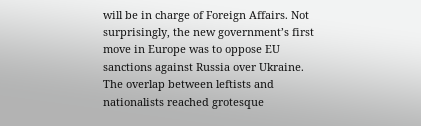will be in charge of Foreign Affairs. Not surprisingly, the new government’s first move in Europe was to oppose EU sanctions against Russia over Ukraine.
The overlap between leftists and nationalists reached grotesque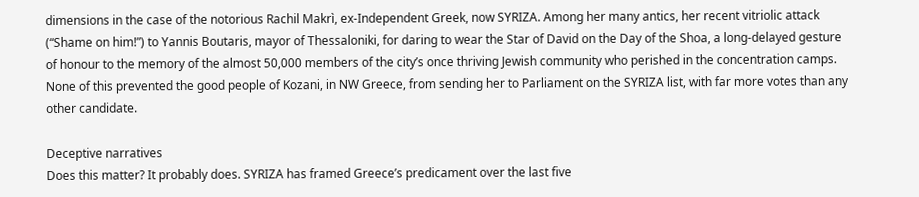dimensions in the case of the notorious Rachil Makrì, ex-Independent Greek, now SYRIZA. Among her many antics, her recent vitriolic attack (“Shame on him!”) to Yannis Boutaris, mayor of Thessaloniki, for daring to wear the Star of David on the Day of the Shoa, a long-delayed gesture of honour to the memory of the almost 50,000 members of the city’s once thriving Jewish community who perished in the concentration camps. None of this prevented the good people of Kozani, in NW Greece, from sending her to Parliament on the SYRIZA list, with far more votes than any other candidate.

Deceptive narratives
Does this matter? It probably does. SYRIZA has framed Greece’s predicament over the last five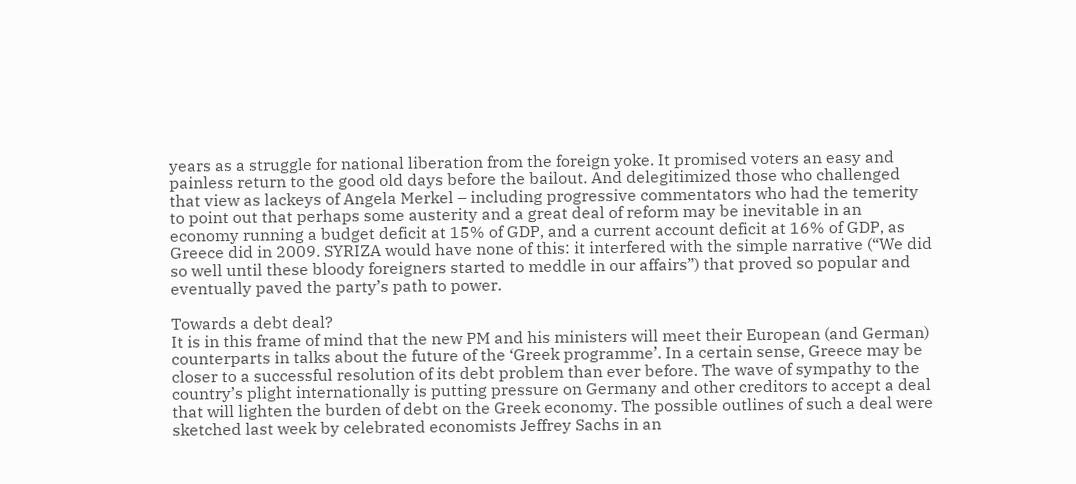years as a struggle for national liberation from the foreign yoke. It promised voters an easy and painless return to the good old days before the bailout. And delegitimized those who challenged that view as lackeys of Angela Merkel – including progressive commentators who had the temerity to point out that perhaps some austerity and a great deal of reform may be inevitable in an economy running a budget deficit at 15% of GDP, and a current account deficit at 16% of GDP, as Greece did in 2009. SYRIZA would have none of this: it interfered with the simple narrative (“We did so well until these bloody foreigners started to meddle in our affairs”) that proved so popular and eventually paved the party’s path to power.

Towards a debt deal?
It is in this frame of mind that the new PM and his ministers will meet their European (and German) counterparts in talks about the future of the ‘Greek programme’. In a certain sense, Greece may be closer to a successful resolution of its debt problem than ever before. The wave of sympathy to the country’s plight internationally is putting pressure on Germany and other creditors to accept a deal that will lighten the burden of debt on the Greek economy. The possible outlines of such a deal were sketched last week by celebrated economists Jeffrey Sachs in an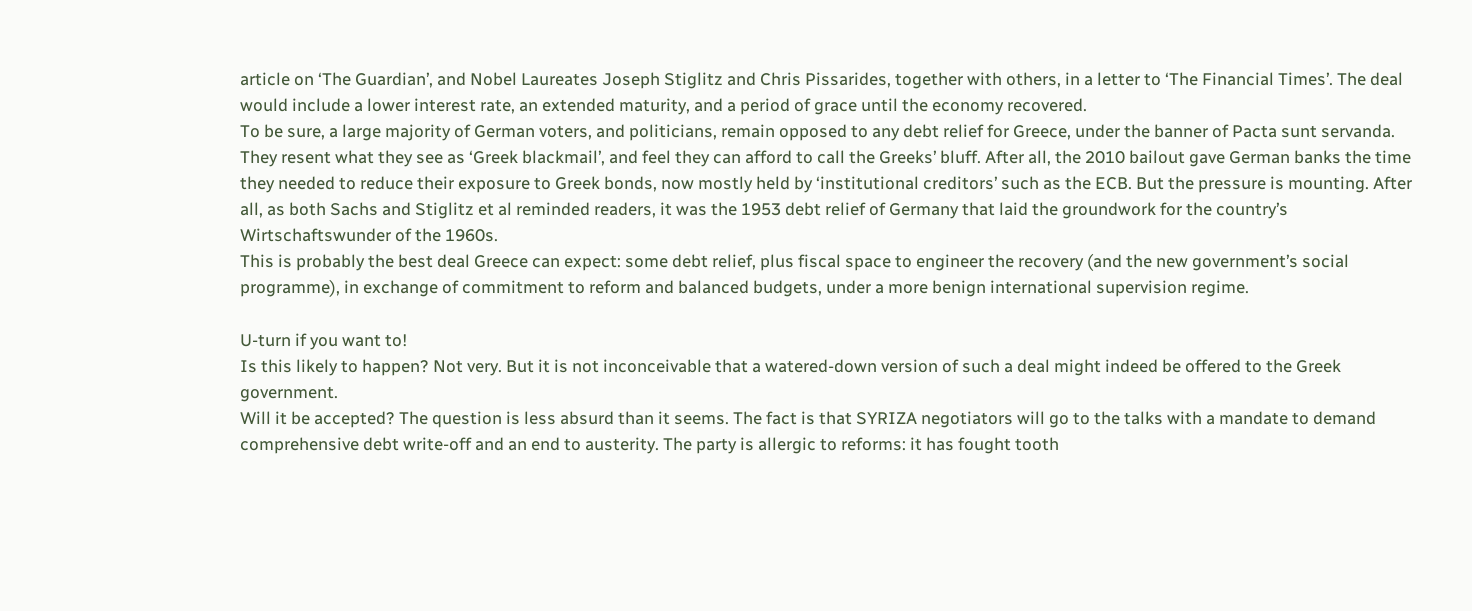article on ‘The Guardian’, and Nobel Laureates Joseph Stiglitz and Chris Pissarides, together with others, in a letter to ‘The Financial Times’. The deal would include a lower interest rate, an extended maturity, and a period of grace until the economy recovered.
To be sure, a large majority of German voters, and politicians, remain opposed to any debt relief for Greece, under the banner of Pacta sunt servanda. They resent what they see as ‘Greek blackmail’, and feel they can afford to call the Greeks’ bluff. After all, the 2010 bailout gave German banks the time they needed to reduce their exposure to Greek bonds, now mostly held by ‘institutional creditors’ such as the ECB. But the pressure is mounting. After all, as both Sachs and Stiglitz et al reminded readers, it was the 1953 debt relief of Germany that laid the groundwork for the country’s Wirtschaftswunder of the 1960s.
This is probably the best deal Greece can expect: some debt relief, plus fiscal space to engineer the recovery (and the new government’s social programme), in exchange of commitment to reform and balanced budgets, under a more benign international supervision regime.

U-turn if you want to!
Is this likely to happen? Not very. But it is not inconceivable that a watered-down version of such a deal might indeed be offered to the Greek government.
Will it be accepted? The question is less absurd than it seems. The fact is that SYRIZA negotiators will go to the talks with a mandate to demand comprehensive debt write-off and an end to austerity. The party is allergic to reforms: it has fought tooth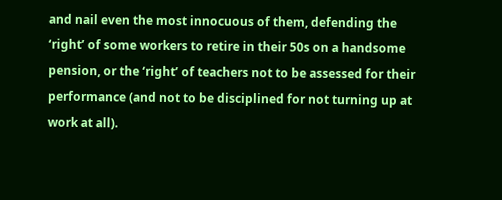and nail even the most innocuous of them, defending the ‘right’ of some workers to retire in their 50s on a handsome pension, or the ‘right’ of teachers not to be assessed for their performance (and not to be disciplined for not turning up at work at all).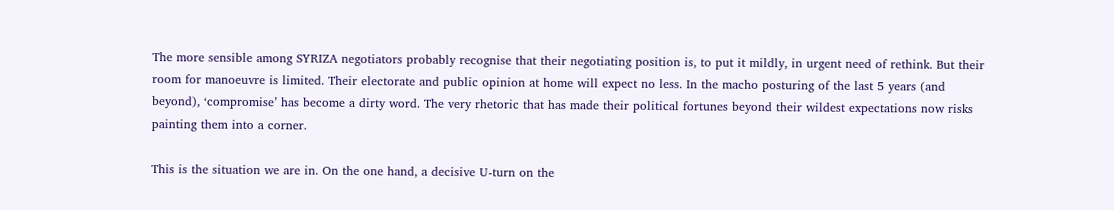The more sensible among SYRIZA negotiators probably recognise that their negotiating position is, to put it mildly, in urgent need of rethink. But their room for manoeuvre is limited. Their electorate and public opinion at home will expect no less. In the macho posturing of the last 5 years (and beyond), ‘compromise’ has become a dirty word. The very rhetoric that has made their political fortunes beyond their wildest expectations now risks painting them into a corner.

This is the situation we are in. On the one hand, a decisive U-turn on the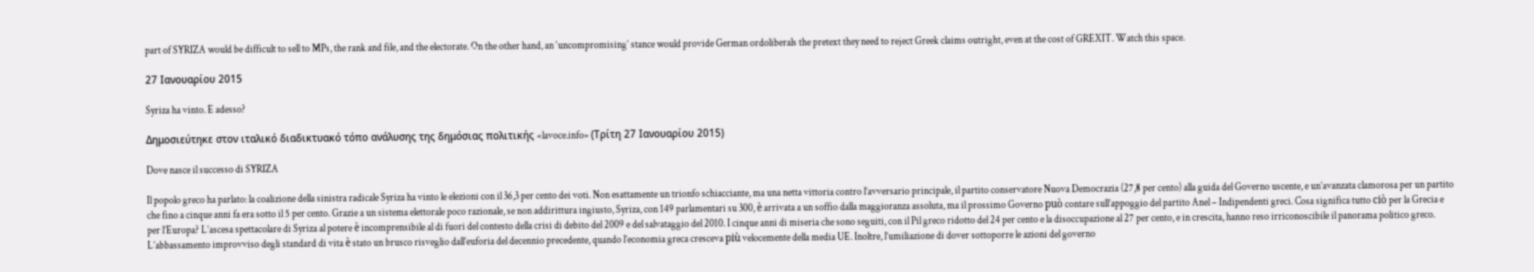part of SYRIZA would be difficult to sell to MPs, the rank and file, and the electorate. On the other hand, an ‘uncompromising’ stance would provide German ordoliberals the pretext they need to reject Greek claims outright, even at the cost of GREXIT. Watch this space.

27 Ιανουαρίου 2015

Syriza ha vinto. E adesso?

Δημοσιεύτηκε στον ιταλικό διαδικτυακό τόπο ανάλυσης της δημόσιας πολιτικής «lavoce.info» (Τρίτη 27 Ιανουαρίου 2015)

Dove nasce il successo di SYRIZA

Il popolo greco ha parlato: la coalizione della sinistra radicale Syriza ha vinto le elezioni con il 36,3 per cento dei voti. Non esattamente un trionfo schiacciante, ma una netta vittoria contro l’avversario principale, il partito conservatore Nuova Democrazia (27,8 per cento) alla guida del Governo uscente, e un’avanzata clamorosa per un partito che fino a cinque anni fa era sotto il 5 per cento. Grazie a un sistema elettorale poco razionale, se non addirittura ingiusto, Syriza, con 149 parlamentari su 300, è arrivata a un soffio dalla maggioranza assoluta, ma il prossimo Governo può contare sull’appoggio del partito Anel – Indipendenti greci. Cosa significa tutto ciò per la Grecia e per l’Europa? L’ascesa spettacolare di Syriza al potere è incomprensibile al di fuori del contesto della crisi di debito del 2009 e del salvataggio del 2010. I cinque anni di miseria che sono seguiti, con il Pil greco ridotto del 24 per cento e la disoccupazione al 27 per cento, e in crescita, hanno reso irriconoscibile il panorama politico greco. L’abbassamento improvviso degli standard di vita è stato un brusco risveglio dall’euforia del decennio precedente, quando l’economia greca cresceva più velocemente della media UE. Inoltre, l’umiliazione di dover sottoporre le azioni del governo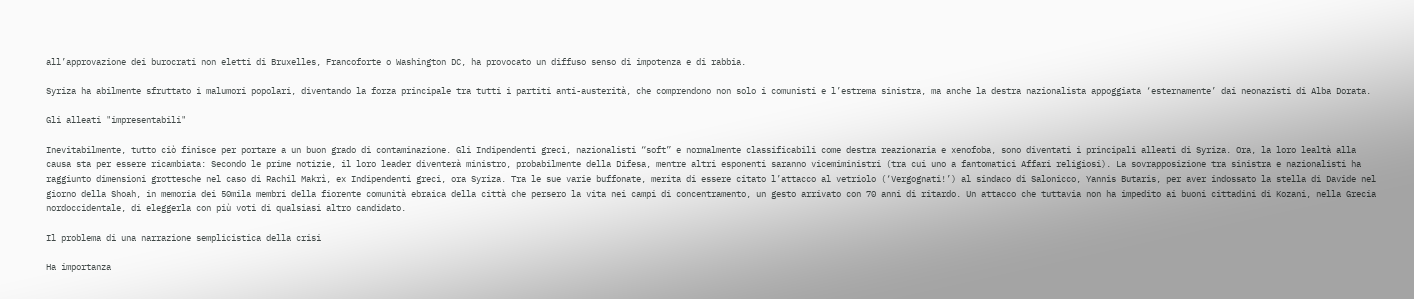all’approvazione dei burocrati non eletti di Bruxelles, Francoforte o Washington DC, ha provocato un diffuso senso di impotenza e di rabbia.

Syriza ha abilmente sfruttato i malumori popolari, diventando la forza principale tra tutti i partiti anti-austerità, che comprendono non solo i comunisti e l’estrema sinistra, ma anche la destra nazionalista appoggiata ‘esternamente’ dai neonazisti di Alba Dorata.

Gli alleati "impresentabili"

Inevitabilmente, tutto ciò finisce per portare a un buon grado di contaminazione. Gli Indipendenti greci, nazionalisti “soft” e normalmente classificabili come destra reazionaria e xenofoba, sono diventati i principali alleati di Syriza. Ora, la loro lealtà alla causa sta per essere ricambiata: Secondo le prime notizie, il loro leader diventerà ministro, probabilmente della Difesa, mentre altri esponenti saranno vicemiministri (tra cui uno a fantomatici Affari religiosi). La sovrapposizione tra sinistra e nazionalisti ha raggiunto dimensioni grottesche nel caso di Rachil Makrì, ex Indipendenti greci, ora Syriza. Tra le sue varie buffonate, merita di essere citato l’attacco al vetriolo (‘Vergognati!’) al sindaco di Salonicco, Yannis Butaris, per aver indossato la stella di Davide nel giorno della Shoah, in memoria dei 50mila membri della fiorente comunità ebraica della città che persero la vita nei campi di concentramento, un gesto arrivato con 70 anni di ritardo. Un attacco che tuttavia non ha impedito ai buoni cittadini di Kozani, nella Grecia nordoccidentale, di eleggerla con più voti di qualsiasi altro candidato.

Il problema di una narrazione semplicistica della crisi

Ha importanza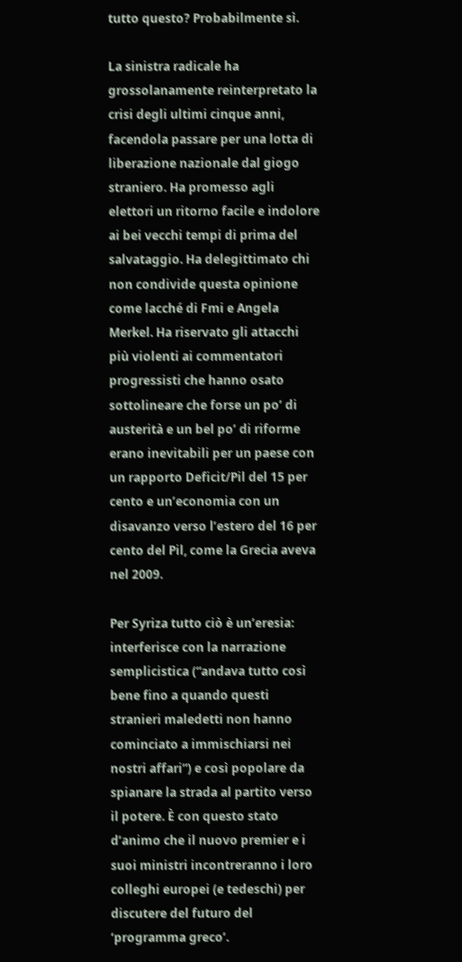tutto questo? Probabilmente sì.

La sinistra radicale ha grossolanamente reinterpretato la crisi degli ultimi cinque anni, facendola passare per una lotta di liberazione nazionale dal giogo straniero. Ha promesso agli elettori un ritorno facile e indolore ai bei vecchi tempi di prima del salvataggio. Ha delegittimato chi non condivide questa opinione come lacché di Fmi e Angela Merkel. Ha riservato gli attacchi più violenti ai commentatori progressisti che hanno osato sottolineare che forse un po’ di austerità e un bel po’ di riforme erano inevitabili per un paese con un rapporto Deficit/Pil del 15 per cento e un’economia con un disavanzo verso l’estero del 16 per cento del Pil, come la Grecia aveva nel 2009.

Per Syriza tutto ciò è un’eresia: interferisce con la narrazione semplicistica (“andava tutto così bene fino a quando questi stranieri maledetti non hanno cominciato a immischiarsi nei nostri affari”) e così popolare da spianare la strada al partito verso il potere. È con questo stato d’animo che il nuovo premier e i suoi ministri incontreranno i loro colleghi europei (e tedeschi) per discutere del futuro del ‘programma greco’.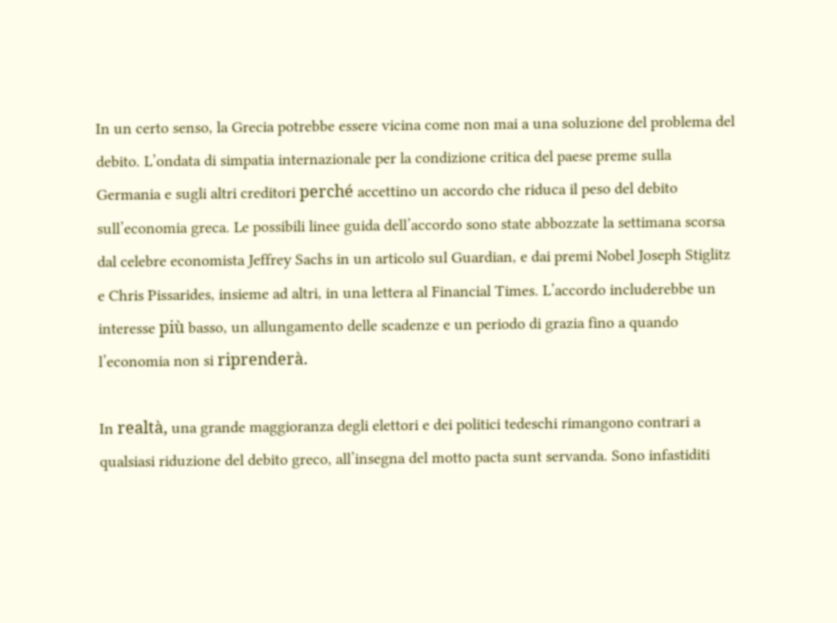In un certo senso, la Grecia potrebbe essere vicina come non mai a una soluzione del problema del debito. L’ondata di simpatia internazionale per la condizione critica del paese preme sulla Germania e sugli altri creditori perché accettino un accordo che riduca il peso del debito sull’economia greca. Le possibili linee guida dell’accordo sono state abbozzate la settimana scorsa dal celebre economista Jeffrey Sachs in un articolo sul Guardian, e dai premi Nobel Joseph Stiglitz e Chris Pissarides, insieme ad altri, in una lettera al Financial Times. L’accordo includerebbe un interesse più basso, un allungamento delle scadenze e un periodo di grazia fino a quando l’economia non si riprenderà.

In realtà, una grande maggioranza degli elettori e dei politici tedeschi rimangono contrari a qualsiasi riduzione del debito greco, all’insegna del motto pacta sunt servanda. Sono infastiditi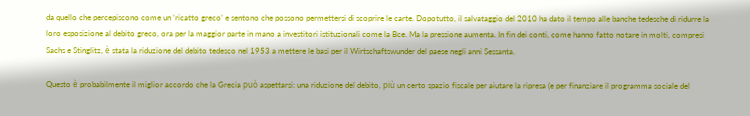da quello che percepiscono come un ‘ricatto greco’ e sentono che possono permettersi di scoprire le carte. Dopotutto, il salvataggio del 2010 ha dato il tempo alle banche tedesche di ridurre la loro esposizione al debito greco, ora per la maggior parte in mano a investitori istituzionali come la Bce. Ma la pressione aumenta. In fin dei conti, come hanno fatto notare in molti, compresi Sachs e Stinglitz, è stata la riduzione del debito tedesco nel 1953 a mettere le basi per il Wirtschaftswunder del paese negli anni Sessanta.

Questo è probabilmente il miglior accordo che la Grecia può aspettarsi: una riduzione del debito, più un certo spazio fiscale per aiutare la ripresa (e per finanziare il programma sociale del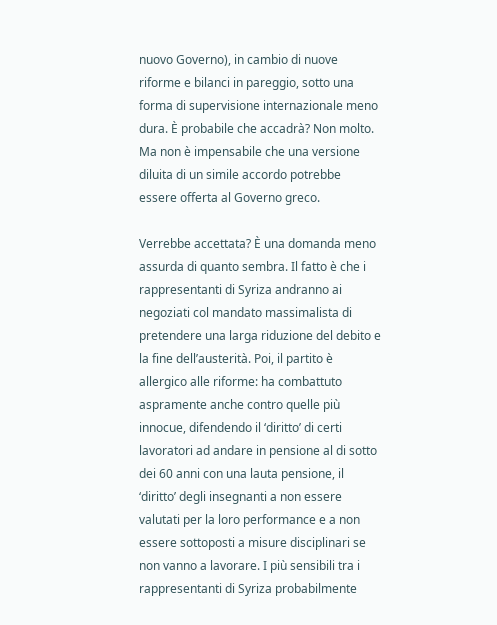nuovo Governo), in cambio di nuove riforme e bilanci in pareggio, sotto una forma di supervisione internazionale meno dura. È probabile che accadrà? Non molto. Ma non è impensabile che una versione diluita di un simile accordo potrebbe essere offerta al Governo greco.

Verrebbe accettata? È una domanda meno assurda di quanto sembra. Il fatto è che i rappresentanti di Syriza andranno ai negoziati col mandato massimalista di pretendere una larga riduzione del debito e la fine dell’austerità. Poi, il partito è allergico alle riforme: ha combattuto aspramente anche contro quelle più innocue, difendendo il ‘diritto’ di certi lavoratori ad andare in pensione al di sotto dei 60 anni con una lauta pensione, il ‘diritto’ degli insegnanti a non essere valutati per la loro performance e a non essere sottoposti a misure disciplinari se non vanno a lavorare. I più sensibili tra i rappresentanti di Syriza probabilmente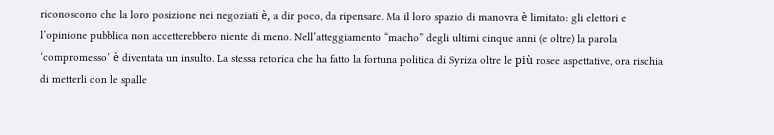riconoscono che la loro posizione nei negoziati è, a dir poco, da ripensare. Ma il loro spazio di manovra è limitato: gli elettori e l’opinione pubblica non accetterebbero niente di meno. Nell’atteggiamento “macho” degli ultimi cinque anni (e oltre) la parola ‘compromesso’ è diventata un insulto. La stessa retorica che ha fatto la fortuna politica di Syriza oltre le più rosee aspettative, ora rischia di metterli con le spalle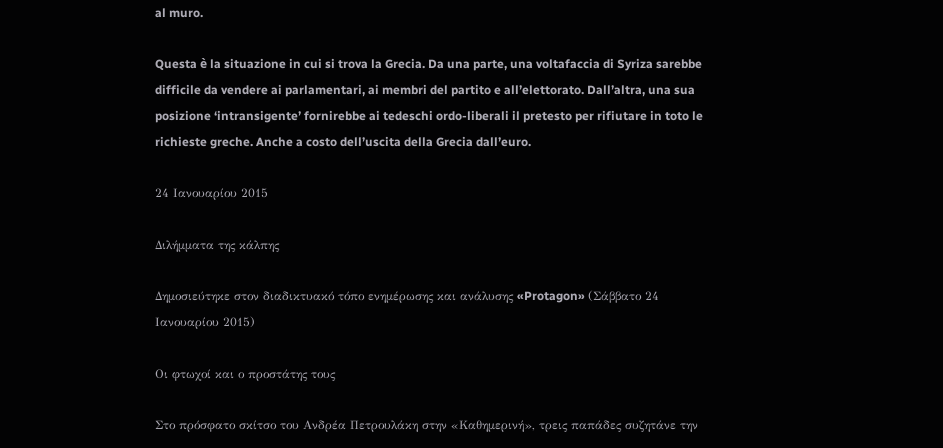al muro.

Questa è la situazione in cui si trova la Grecia. Da una parte, una voltafaccia di Syriza sarebbe difficile da vendere ai parlamentari, ai membri del partito e all’elettorato. Dall’altra, una sua posizione ‘intransigente’ fornirebbe ai tedeschi ordo-liberali il pretesto per rifiutare in toto le richieste greche. Anche a costo dell’uscita della Grecia dall’euro.

24 Ιανουαρίου 2015

Διλήμματα της κάλπης

Δημοσιεύτηκε στον διαδικτυακό τόπο ενημέρωσης και ανάλυσης «Protagon» (Σάββατο 24 Ιανουαρίου 2015)

Οι φτωχοί και ο προστάτης τους

Στο πρόσφατο σκίτσο του Ανδρέα Πετρουλάκη στην «Καθημερινή», τρεις παπάδες συζητάνε την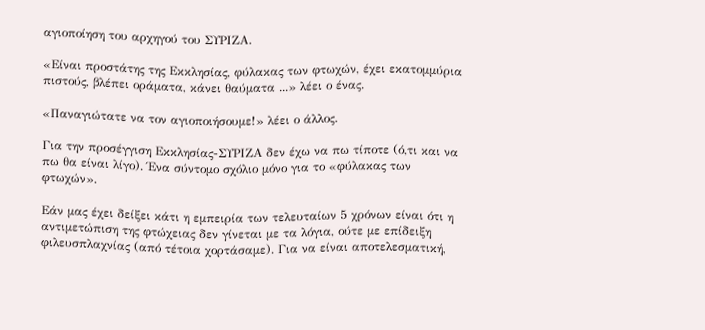αγιοποίηση του αρχηγού του ΣΥΡΙΖΑ.

«Είναι προστάτης της Εκκλησίας, φύλακας των φτωχών, έχει εκατομμύρια πιστούς, βλέπει οράματα, κάνει θαύματα ...» λέει ο ένας.

«Παναγιώτατε να τον αγιοποιήσουμε!» λέει ο άλλος.

Για την προσέγγιση Εκκλησίας-ΣΥΡΙΖΑ δεν έχω να πω τίποτε (ό,τι και να πω θα είναι λίγο). Ένα σύντομο σχόλιο μόνο για το «φύλακας των φτωχών».

Εάν μας έχει δείξει κάτι η εμπειρία των τελευταίων 5 χρόνων είναι ότι η αντιμετώπιση της φτώχειας δεν γίνεται με τα λόγια, ούτε με επίδειξη φιλευσπλαχνίας (από τέτοια χορτάσαμε). Για να είναι αποτελεσματική,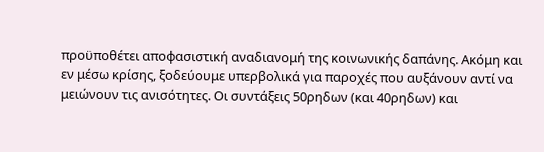προϋποθέτει αποφασιστική αναδιανομή της κοινωνικής δαπάνης. Ακόμη και εν μέσω κρίσης, ξοδεύουμε υπερβολικά για παροχές που αυξάνουν αντί να μειώνουν τις ανισότητες. Οι συντάξεις 50ρηδων (και 40ρηδων) και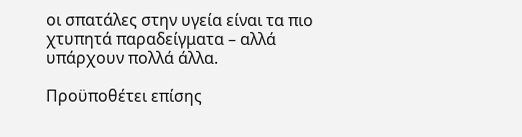οι σπατάλες στην υγεία είναι τα πιο χτυπητά παραδείγματα – αλλά υπάρχουν πολλά άλλα.

Προϋποθέτει επίσης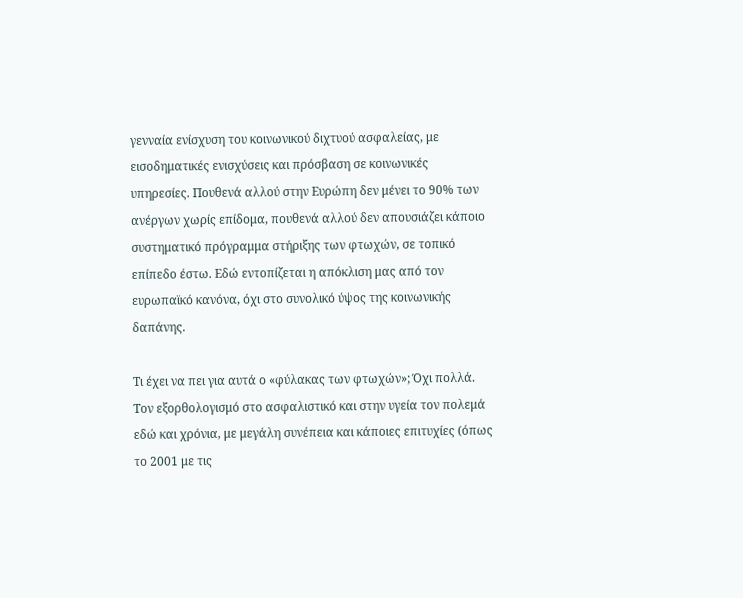γενναία ενίσχυση του κοινωνικού διχτυού ασφαλείας, με εισοδηματικές ενισχύσεις και πρόσβαση σε κοινωνικές υπηρεσίες. Πουθενά αλλού στην Ευρώπη δεν μένει το 90% των ανέργων χωρίς επίδομα, πουθενά αλλού δεν απουσιάζει κάποιο συστηματικό πρόγραμμα στήριξης των φτωχών, σε τοπικό επίπεδο έστω. Εδώ εντοπίζεται η απόκλιση μας από τον ευρωπαϊκό κανόνα, όχι στο συνολικό ύψος της κοινωνικής δαπάνης.

Τι έχει να πει για αυτά ο «φύλακας των φτωχών»; Όχι πολλά. Τον εξορθολογισμό στο ασφαλιστικό και στην υγεία τον πολεμά εδώ και χρόνια, με μεγάλη συνέπεια και κάποιες επιτυχίες (όπως το 2001 με τις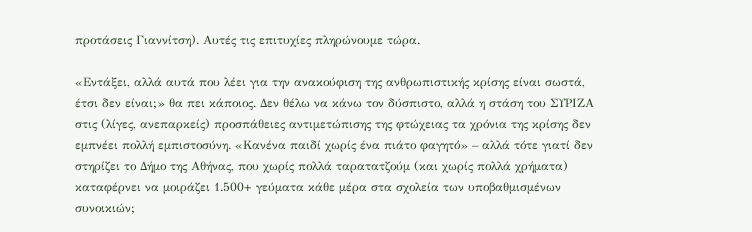προτάσεις Γιαννίτση). Αυτές τις επιτυχίες πληρώνουμε τώρα.

«Εντάξει, αλλά αυτά που λέει για την ανακούφιση της ανθρωπιστικής κρίσης είναι σωστά, έτσι δεν είναι;» θα πει κάποιος. Δεν θέλω να κάνω τον δύσπιστο, αλλά η στάση του ΣΥΡΙΖΑ στις (λίγες, ανεπαρκείς) προσπάθειες αντιμετώπισης της φτώχειας τα χρόνια της κρίσης δεν εμπνέει πολλή εμπιστοσύνη. «Κανένα παιδί χωρίς ένα πιάτο φαγητό» – αλλά τότε γιατί δεν στηρίζει το Δήμο της Αθήνας, που χωρίς πολλά ταρατατζούμ (και χωρίς πολλά χρήματα) καταφέρνει να μοιράζει 1.500+ γεύματα κάθε μέρα στα σχολεία των υποβαθμισμένων συνοικιών;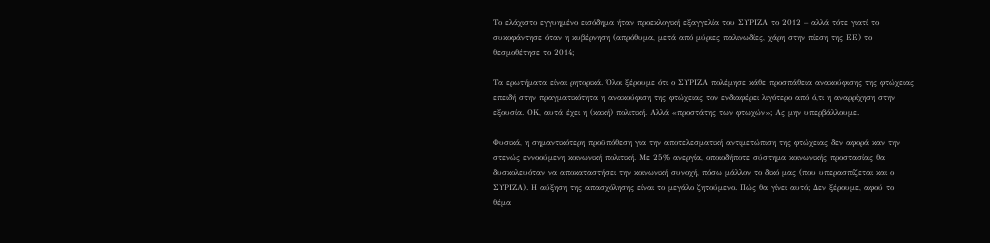Το ελάχιστο εγγυημένο εισόδημα ήταν προεκλογική εξαγγελία του ΣΥΡΙΖΑ το 2012 – αλλά τότε γιατί το συκοφάντησε όταν η κυβέρνηση (απρόθυμα, μετά από μύριες παλινωδίες, χάρη στην πίεση της ΕΕ) το θεσμοθέτησε το 2014;

Τα ερωτήματα είναι ρητορικά. Όλοι ξέρουμε ότι ο ΣΥΡΙΖΑ πολέμησε κάθε προσπάθεια ανακούφισης της φτώχειας επειδή στην πραγματικότητα η ανακούφιση της φτώχειας τον ενδιαφέρει λιγότερο από ό,τι η αναρρίχηση στην εξουσία. ΟΚ, αυτά έχει η (κακή) πολιτική. Αλλά «προστάτης των φτωχών»; Ας μην υπερβάλλουμε.

Φυσικά, η σημαντικότερη προϋπόθεση για την αποτελεσματική αντιμετώπιση της φτώχειας δεν αφορά καν την στενώς εννοούμενη κοινωνική πολιτική. Με 25% ανεργία, οποιοδήποτε σύστημα κοινωνικής προστασίας θα δυσκολευόταν να αποκαταστήσει την κοινωνική συνοχή, πόσω μάλλον το δικό μας (που υπερασπίζεται και ο ΣΥΡΙΖΑ). Η αύξηση της απασχόλησης είναι το μεγάλο ζητούμενο. Πώς θα γίνει αυτό; Δεν ξέρουμε, αφού το θέμα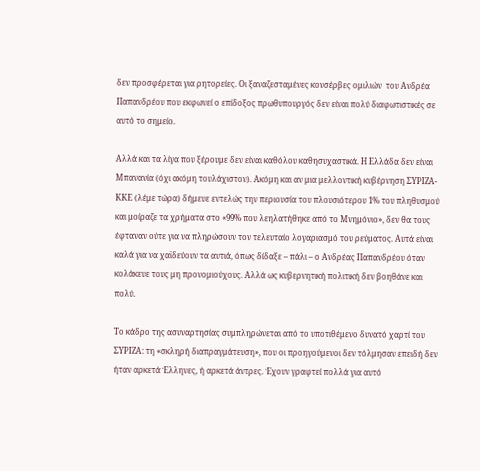δεν προσφέρεται για ρητορείες. Οι ξαναζεσταμένες κονσέρβες ομιλιών  του Ανδρέα Παπανδρέου που εκφωνεί ο επίδοξος πρωθυπουργός δεν είναι πολύ διαφωτιστικές σε αυτό το σημείο.

Αλλά και τα λίγα που ξέρουμε δεν είναι καθόλου καθησυχαστικά. Η Ελλάδα δεν είναι Μπανανία (όχι ακόμη τουλάχιστον). Ακόμη και αν μια μελλοντική κυβέρνηση ΣΥΡΙΖΑ-ΚΚΕ (λέμε τώρα) δήμευε εντελώς την περιουσία του πλουσιότερου 1% του πληθυσμού και μοίραζε τα χρήματα στο «99% που λεηλατήθηκε από το Μνημόνιο», δεν θα τους έφταναν ούτε για να πληρώσουν τον τελευταίο λογαριασμό του ρεύματος. Αυτά είναι καλά για να χαϊδεύουν τα αυτιά, όπως δίδαξε – πάλι – ο Ανδρέας Παπανδρέου όταν κολάκευε τους μη προνομιούχους. Αλλά ως κυβερνητική πολιτική δεν βοηθάνε και πολύ.

Το κάδρο της ασυναρτησίας συμπληρώνεται από το υποτιθέμενο δυνατό χαρτί του ΣΥΡΙΖΑ: τη «σκληρή διαπραγμάτευση», που οι προηγούμενοι δεν τόλμησαν επειδή δεν ήταν αρκετά Έλληνες, ή αρκετά άντρες. Έχουν γραφτεί πολλά για αυτό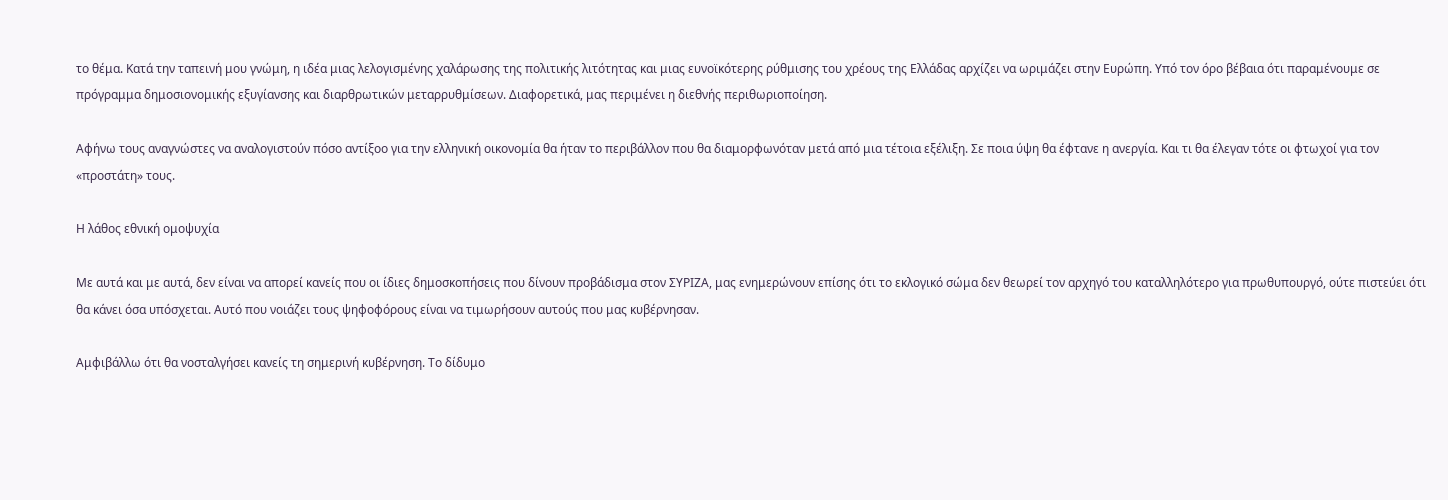το θέμα. Κατά την ταπεινή μου γνώμη, η ιδέα μιας λελογισμένης χαλάρωσης της πολιτικής λιτότητας και μιας ευνοϊκότερης ρύθμισης του χρέους της Ελλάδας αρχίζει να ωριμάζει στην Ευρώπη. Υπό τον όρο βέβαια ότι παραμένουμε σε πρόγραμμα δημοσιονομικής εξυγίανσης και διαρθρωτικών μεταρρυθμίσεων. Διαφορετικά, μας περιμένει η διεθνής περιθωριοποίηση.

Αφήνω τους αναγνώστες να αναλογιστούν πόσο αντίξοο για την ελληνική οικονομία θα ήταν το περιβάλλον που θα διαμορφωνόταν μετά από μια τέτοια εξέλιξη. Σε ποια ύψη θα έφτανε η ανεργία. Και τι θα έλεγαν τότε οι φτωχοί για τον «προστάτη» τους.

Η λάθος εθνική ομοψυχία

Με αυτά και με αυτά, δεν είναι να απορεί κανείς που οι ίδιες δημοσκοπήσεις που δίνουν προβάδισμα στον ΣΥΡΙΖΑ, μας ενημερώνουν επίσης ότι το εκλογικό σώμα δεν θεωρεί τον αρχηγό του καταλληλότερο για πρωθυπουργό, ούτε πιστεύει ότι θα κάνει όσα υπόσχεται. Αυτό που νοιάζει τους ψηφοφόρους είναι να τιμωρήσουν αυτούς που μας κυβέρνησαν.

Αμφιβάλλω ότι θα νοσταλγήσει κανείς τη σημερινή κυβέρνηση. Το δίδυμο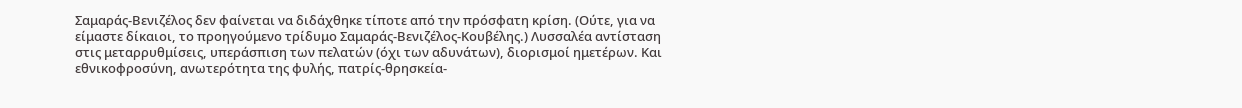Σαμαράς-Βενιζέλος δεν φαίνεται να διδάχθηκε τίποτε από την πρόσφατη κρίση. (Ούτε, για να είμαστε δίκαιοι, το προηγούμενο τρίδυμο Σαμαράς-Βενιζέλος-Κουβέλης.) Λυσσαλέα αντίσταση στις μεταρρυθμίσεις, υπεράσπιση των πελατών (όχι των αδυνάτων), διορισμοί ημετέρων. Και εθνικοφροσύνη, ανωτερότητα της φυλής, πατρίς-θρησκεία-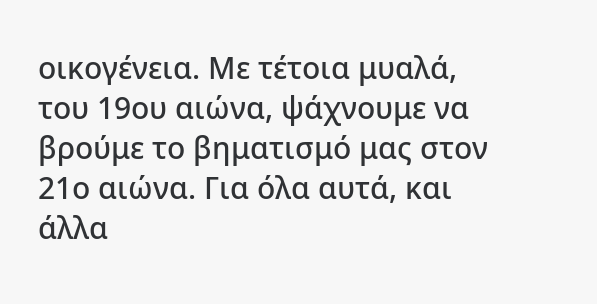οικογένεια. Με τέτοια μυαλά, του 19ου αιώνα, ψάχνουμε να βρούμε το βηματισμό μας στον 21ο αιώνα. Για όλα αυτά, και άλλα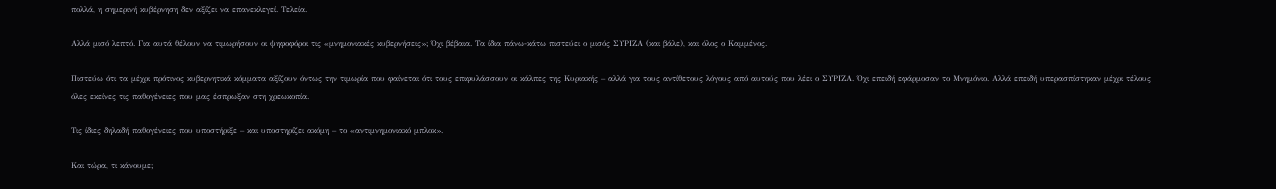πολλά, η σημερινή κυβέρνηση δεν αξίζει να επανεκλεγεί. Τελεία.

Αλλά μισό λεπτό. Για αυτά θέλουν να τιμωρήσουν οι ψηφοφόροι τις «μνημονιακές κυβερνήσεις»; Όχι βέβαια. Τα ίδια πάνω-κάτω πιστεύει ο μισός ΣΥΡΙΖΑ (και βάλε), και όλος ο Καμμένος.

Πιστεύω ότι τα μέχρι πρότινος κυβερνητικά κόμματα αξίζουν όντως την τιμωρία που φαίνεται ότι τους επιφυλάσσουν οι κάλπες της Κυριακής – αλλά για τους αντίθετους λόγους από αυτούς που λέει ο ΣΥΡΙΖΑ. Όχι επειδή εφάρμοσαν το Μνημόνιο. Αλλά επειδή υπερασπίστηκαν μέχρι τέλους όλες εκείνες τις παθογένειες που μας έσπρωξαν στη χρεωκοπία.

Τις ίδιες δηλαδή παθογένειες που υποστήριξε – και υποστηρίζει ακόμη – το «αντιμνημονιακό μπλοκ».

Και τώρα, τι κάνουμε;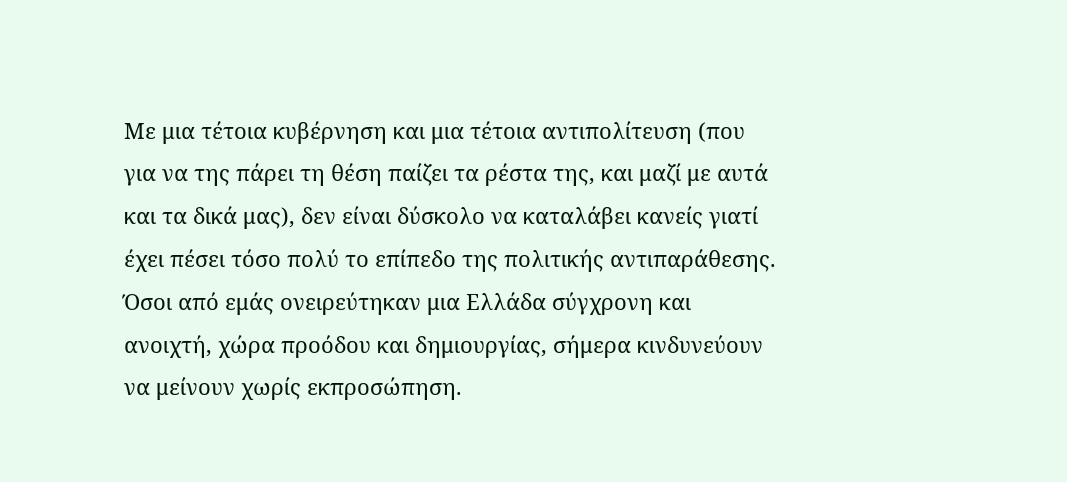Με μια τέτοια κυβέρνηση και μια τέτοια αντιπολίτευση (που για να της πάρει τη θέση παίζει τα ρέστα της, και μαζί με αυτά και τα δικά μας), δεν είναι δύσκολο να καταλάβει κανείς γιατί έχει πέσει τόσο πολύ το επίπεδο της πολιτικής αντιπαράθεσης. Όσοι από εμάς ονειρεύτηκαν μια Ελλάδα σύγχρονη και ανοιχτή, χώρα προόδου και δημιουργίας, σήμερα κινδυνεύουν να μείνουν χωρίς εκπροσώπηση.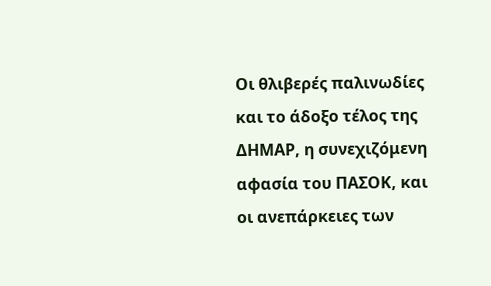Οι θλιβερές παλινωδίες και το άδοξο τέλος της ΔΗΜΑΡ, η συνεχιζόμενη αφασία του ΠΑΣΟΚ, και οι ανεπάρκειες των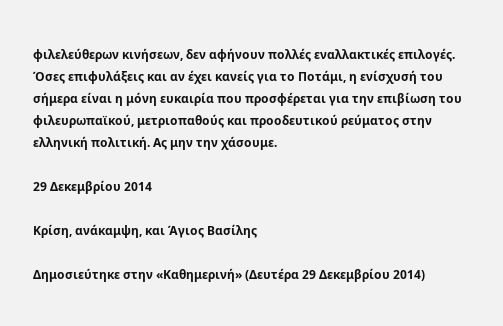φιλελεύθερων κινήσεων, δεν αφήνουν πολλές εναλλακτικές επιλογές. Όσες επιφυλάξεις και αν έχει κανείς για το Ποτάμι, η ενίσχυσή του σήμερα είναι η μόνη ευκαιρία που προσφέρεται για την επιβίωση του φιλευρωπαϊκού, μετριοπαθούς και προοδευτικού ρεύματος στην ελληνική πολιτική. Ας μην την χάσουμε.

29 Δεκεμβρίου 2014

Κρίση, ανάκαμψη, και Άγιος Βασίλης

Δημοσιεύτηκε στην «Καθημερινή» (Δευτέρα 29 Δεκεμβρίου 2014)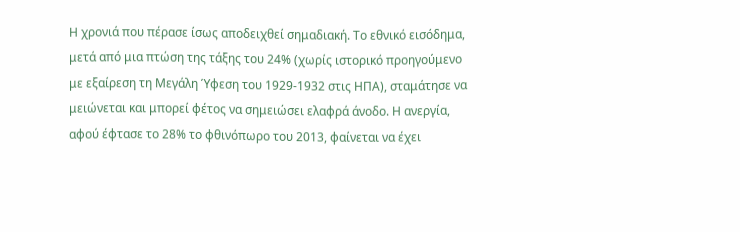Η χρονιά που πέρασε ίσως αποδειχθεί σημαδιακή. Το εθνικό εισόδημα, μετά από μια πτώση της τάξης του 24% (χωρίς ιστορικό προηγούμενο με εξαίρεση τη Μεγάλη Ύφεση του 1929-1932 στις ΗΠΑ), σταμάτησε να μειώνεται και μπορεί φέτος να σημειώσει ελαφρά άνοδο. Η ανεργία, αφού έφτασε το 28% το φθινόπωρο του 2013, φαίνεται να έχει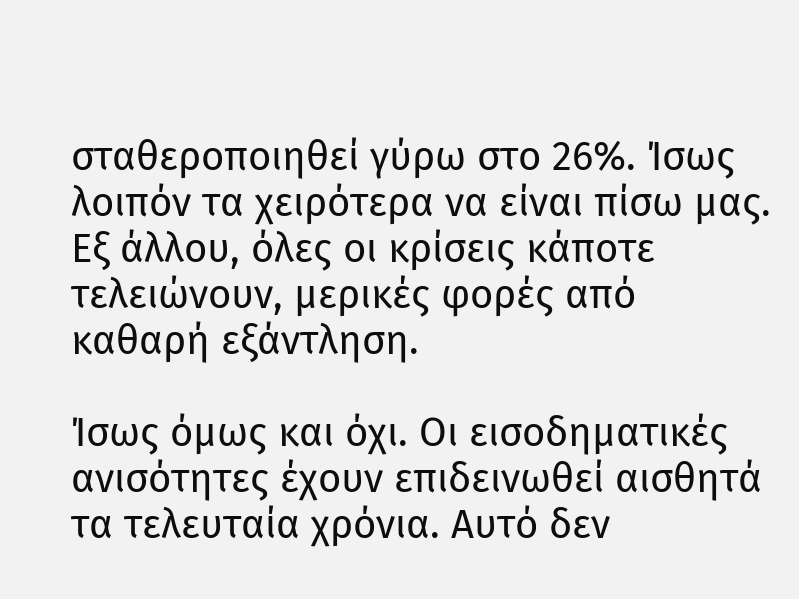σταθεροποιηθεί γύρω στο 26%. Ίσως λοιπόν τα χειρότερα να είναι πίσω μας. Εξ άλλου, όλες οι κρίσεις κάποτε τελειώνουν, μερικές φορές από καθαρή εξάντληση.

Ίσως όμως και όχι. Οι εισοδηματικές ανισότητες έχουν επιδεινωθεί αισθητά τα τελευταία χρόνια. Αυτό δεν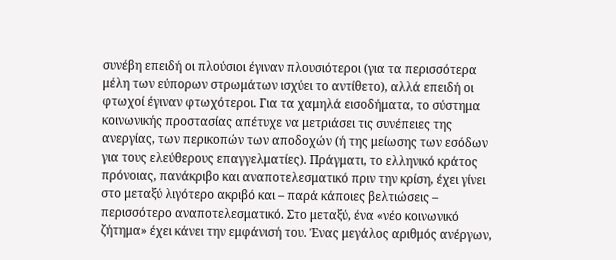συνέβη επειδή οι πλούσιοι έγιναν πλουσιότεροι (για τα περισσότερα μέλη των εύπορων στρωμάτων ισχύει το αντίθετο), αλλά επειδή οι φτωχοί έγιναν φτωχότεροι. Για τα χαμηλά εισοδήματα, το σύστημα κοινωνικής προστασίας απέτυχε να μετριάσει τις συνέπειες της ανεργίας, των περικοπών των αποδοχών (ή της μείωσης των εσόδων για τους ελεύθερους επαγγελματίες). Πράγματι, το ελληνικό κράτος πρόνοιας, πανάκριβο και αναποτελεσματικό πριν την κρίση, έχει γίνει στο μεταξύ λιγότερο ακριβό και – παρά κάποιες βελτιώσεις – περισσότερο αναποτελεσματικό. Στο μεταξύ, ένα «νέο κοινωνικό ζήτημα» έχει κάνει την εμφάνισή του. Ένας μεγάλος αριθμός ανέργων,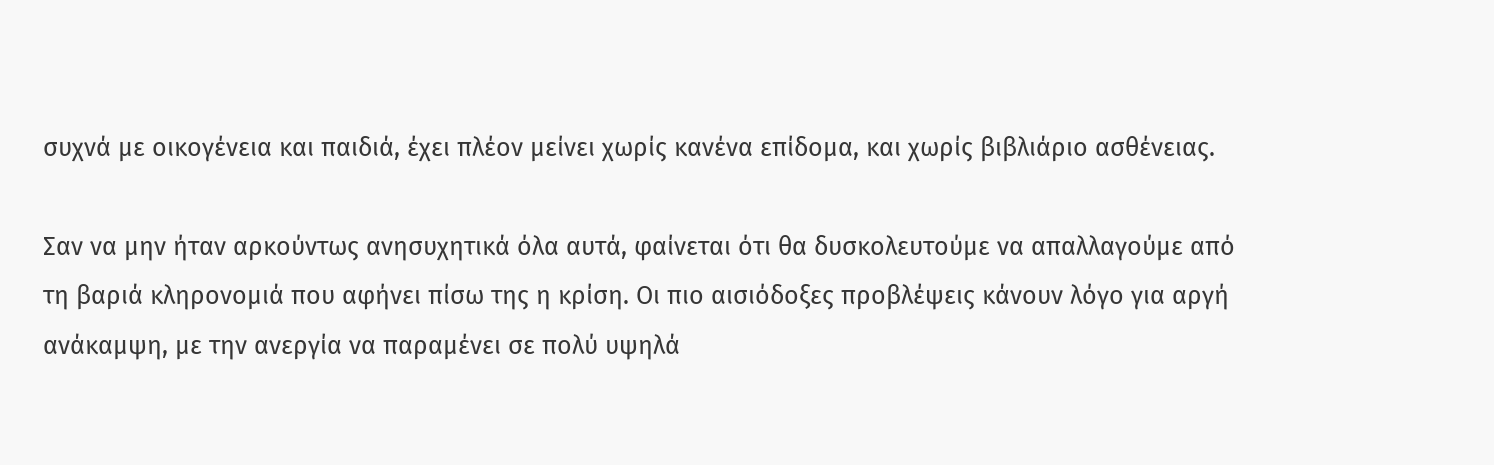συχνά με οικογένεια και παιδιά, έχει πλέον μείνει χωρίς κανένα επίδομα, και χωρίς βιβλιάριο ασθένειας.

Σαν να μην ήταν αρκούντως ανησυχητικά όλα αυτά, φαίνεται ότι θα δυσκολευτούμε να απαλλαγούμε από τη βαριά κληρονομιά που αφήνει πίσω της η κρίση. Οι πιο αισιόδοξες προβλέψεις κάνουν λόγο για αργή ανάκαμψη, με την ανεργία να παραμένει σε πολύ υψηλά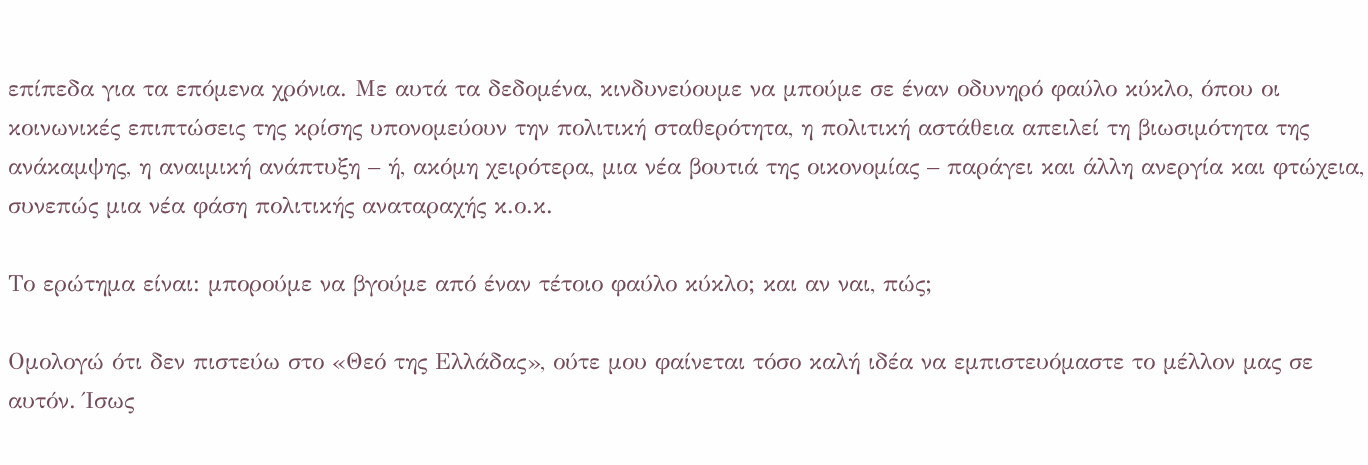επίπεδα για τα επόμενα χρόνια. Με αυτά τα δεδομένα, κινδυνεύουμε να μπούμε σε έναν οδυνηρό φαύλο κύκλο, όπου οι κοινωνικές επιπτώσεις της κρίσης υπονομεύουν την πολιτική σταθερότητα, η πολιτική αστάθεια απειλεί τη βιωσιμότητα της ανάκαμψης, η αναιμική ανάπτυξη – ή, ακόμη χειρότερα, μια νέα βουτιά της οικονομίας – παράγει και άλλη ανεργία και φτώχεια, συνεπώς μια νέα φάση πολιτικής αναταραχής κ.ο.κ.

Το ερώτημα είναι: μπορούμε να βγούμε από έναν τέτοιο φαύλο κύκλο; και αν ναι, πώς;

Ομολογώ ότι δεν πιστεύω στο «Θεό της Ελλάδας», ούτε μου φαίνεται τόσο καλή ιδέα να εμπιστευόμαστε το μέλλον μας σε αυτόν. Ίσως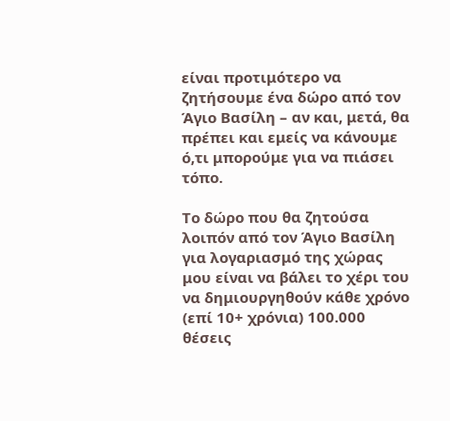είναι προτιμότερο να ζητήσουμε ένα δώρο από τον Άγιο Βασίλη – αν και, μετά, θα πρέπει και εμείς να κάνουμε ό,τι μπορούμε για να πιάσει τόπο.

Το δώρο που θα ζητούσα λοιπόν από τον Άγιο Βασίλη για λογαριασμό της χώρας μου είναι να βάλει το χέρι του να δημιουργηθούν κάθε χρόνο (επί 10+ χρόνια) 100.000 θέσεις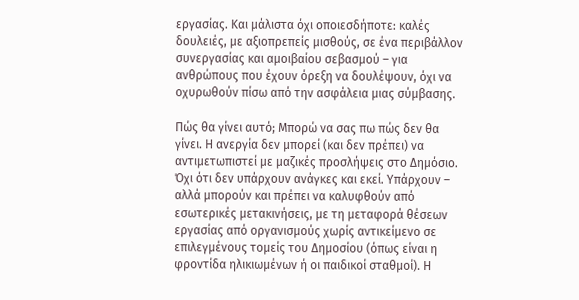εργασίας. Και μάλιστα όχι οποιεσδήποτε: καλές δουλειές, με αξιοπρεπείς μισθούς, σε ένα περιβάλλον συνεργασίας και αμοιβαίου σεβασμού – για ανθρώπους που έχουν όρεξη να δουλέψουν, όχι να οχυρωθούν πίσω από την ασφάλεια μιας σύμβασης.

Πώς θα γίνει αυτό; Μπορώ να σας πω πώς δεν θα γίνει. Η ανεργία δεν μπορεί (και δεν πρέπει) να αντιμετωπιστεί με μαζικές προσλήψεις στο Δημόσιο. Όχι ότι δεν υπάρχουν ανάγκες και εκεί. Υπάρχουν – αλλά μπορούν και πρέπει να καλυφθούν από εσωτερικές μετακινήσεις, με τη μεταφορά θέσεων εργασίας από οργανισμούς χωρίς αντικείμενο σε επιλεγμένους τομείς του Δημοσίου (όπως είναι η φροντίδα ηλικιωμένων ή οι παιδικοί σταθμοί). Η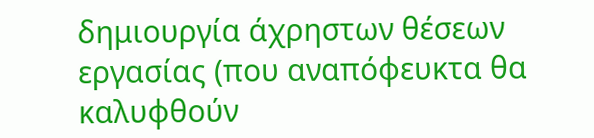δημιουργία άχρηστων θέσεων εργασίας (που αναπόφευκτα θα καλυφθούν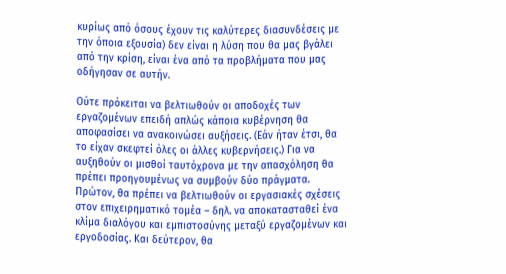κυρίως από όσους έχουν τις καλύτερες διασυνδέσεις με την όποια εξουσία) δεν είναι η λύση που θα μας βγάλει από την κρίση, είναι ένα από τα προβλήματα που μας οδήγησαν σε αυτήν.

Ούτε πρόκειται να βελτιωθούν οι αποδοχές των εργαζομένων επειδή απλώς κάποια κυβέρνηση θα αποφασίσει να ανακοινώσει αυξήσεις. (Εάν ήταν έτσι, θα το είχαν σκεφτεί όλες οι άλλες κυβερνήσεις.) Για να αυξηθούν οι μισθοί ταυτόχρονα με την απασχόληση θα πρέπει προηγουμένως να συμβούν δύο πράγματα. Πρώτον, θα πρέπει να βελτιωθούν οι εργασιακές σχέσεις στον επιχειρηματικό τομέα – δηλ. να αποκατασταθεί ένα κλίμα διαλόγου και εμπιστοσύνης μεταξύ εργαζομένων και εργοδοσίας. Και δεύτερον, θα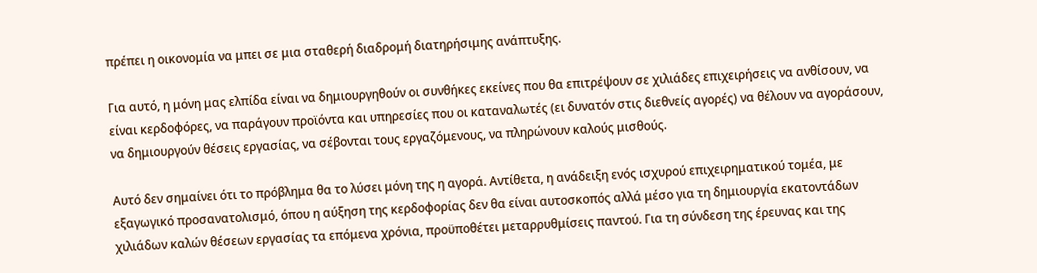πρέπει η οικονομία να μπει σε μια σταθερή διαδρομή διατηρήσιμης ανάπτυξης.

Για αυτό, η μόνη μας ελπίδα είναι να δημιουργηθούν οι συνθήκες εκείνες που θα επιτρέψουν σε χιλιάδες επιχειρήσεις να ανθίσουν, να είναι κερδοφόρες, να παράγουν προϊόντα και υπηρεσίες που οι καταναλωτές (ει δυνατόν στις διεθνείς αγορές) να θέλουν να αγοράσουν, να δημιουργούν θέσεις εργασίας, να σέβονται τους εργαζόμενους, να πληρώνουν καλούς μισθούς.

Αυτό δεν σημαίνει ότι το πρόβλημα θα το λύσει μόνη της η αγορά. Αντίθετα, η ανάδειξη ενός ισχυρού επιχειρηματικού τομέα, με εξαγωγικό προσανατολισμό, όπου η αύξηση της κερδοφορίας δεν θα είναι αυτοσκοπός αλλά μέσο για τη δημιουργία εκατοντάδων χιλιάδων καλών θέσεων εργασίας τα επόμενα χρόνια, προϋποθέτει μεταρρυθμίσεις παντού. Για τη σύνδεση της έρευνας και της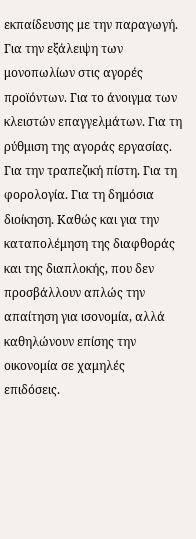εκπαίδευσης με την παραγωγή. Για την εξάλειψη των μονοπωλίων στις αγορές προϊόντων. Για το άνοιγμα των κλειστών επαγγελμάτων. Για τη ρύθμιση της αγοράς εργασίας. Για την τραπεζική πίστη. Για τη φορολογία. Για τη δημόσια διοίκηση. Καθώς και για την καταπολέμηση της διαφθοράς και της διαπλοκής, που δεν προσβάλλουν απλώς την απαίτηση για ισονομία, αλλά καθηλώνουν επίσης την οικονομία σε χαμηλές επιδόσεις.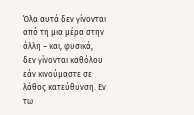Όλα αυτά δεν γίνονται από τη μια μέρα στην άλλη – και, φυσικά, δεν γίνονται καθόλου εάν κινούμαστε σε λάθος κατεύθυνση. Εν τω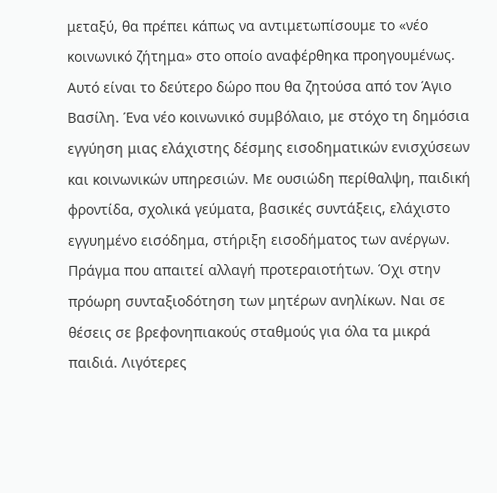μεταξύ, θα πρέπει κάπως να αντιμετωπίσουμε το «νέο κοινωνικό ζήτημα» στο οποίο αναφέρθηκα προηγουμένως. Αυτό είναι το δεύτερο δώρο που θα ζητούσα από τον Άγιο Βασίλη. Ένα νέο κοινωνικό συμβόλαιο, με στόχο τη δημόσια εγγύηση μιας ελάχιστης δέσμης εισοδηματικών ενισχύσεων και κοινωνικών υπηρεσιών. Με ουσιώδη περίθαλψη, παιδική φροντίδα, σχολικά γεύματα, βασικές συντάξεις, ελάχιστο εγγυημένο εισόδημα, στήριξη εισοδήματος των ανέργων. Πράγμα που απαιτεί αλλαγή προτεραιοτήτων. Όχι στην πρόωρη συνταξιοδότηση των μητέρων ανηλίκων. Ναι σε θέσεις σε βρεφονηπιακούς σταθμούς για όλα τα μικρά παιδιά. Λιγότερες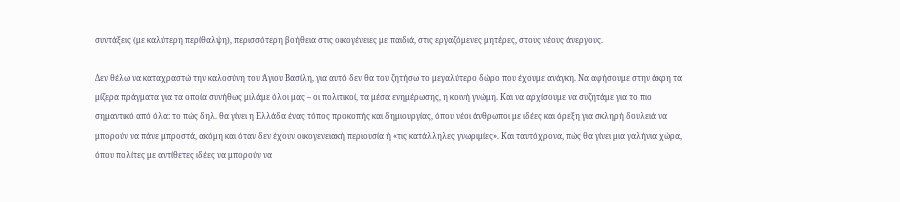συντάξεις (με καλύτερη περίθαλψη), περισσότερη βοήθεια στις οικογένειες με παιδιά, στις εργαζόμενες μητέρες, στους νέους άνεργους.

Δεν θέλω να καταχραστώ την καλοσύνη του Άγιου Βασίλη, για αυτό δεν θα του ζητήσω το μεγαλύτερο δώρο που έχουμε ανάγκη. Να αφήσουμε στην άκρη τα μίζερα πράγματα για τα οποία συνήθως μιλάμε όλοι μας – οι πολιτικοί, τα μέσα ενημέρωσης, η κοινή γνώμη. Και να αρχίσουμε να συζητάμε για το πιο σημαντικό από όλα: το πώς δηλ. θα γίνει η Ελλάδα ένας τόπος προκοπής και δημιουργίας, όπου νέοι άνθρωποι με ιδέες και όρεξη για σκληρή δουλειά να μπορούν να πάνε μπροστά, ακόμη και όταν δεν έχουν οικογενειακή περιουσία ή «τις κατάλληλες γνωριμίες». Και ταυτόχρονα, πώς θα γίνει μια γαλήνια χώρα, όπου πολίτες με αντίθετες ιδέες να μπορούν να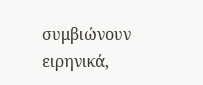συμβιώνουν ειρηνικά,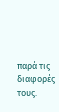παρά τις διαφορές τους.